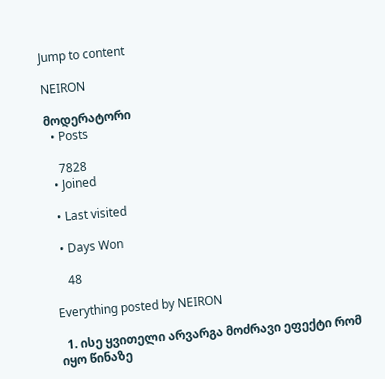Jump to content

NEIRON

მოდერატორი
  • Posts

    7828
  • Joined

  • Last visited

  • Days Won

    48

Everything posted by NEIRON

  1. ისე ყვითელი არვარგა მოძრავი ეფექტი რომ იყო წინაზე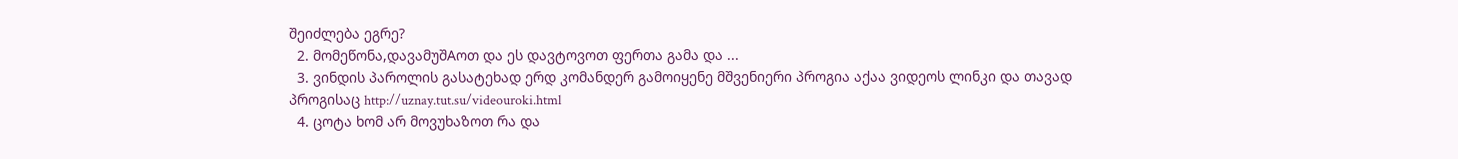შეიძლება ეგრე?
  2. მომეწონა,დავამუშAოთ და ეს დავტოვოთ ფერთა გამა და ...
  3. ვინდის პაროლის გასატეხად ერდ კომანდერ გამოიყენე მშვენიერი პროგია აქაა ვიდეოს ლინკი და თავად პროგისაც http://uznay.tut.su/videouroki.html
  4. ცოტა ხომ არ მოვუხაზოთ რა და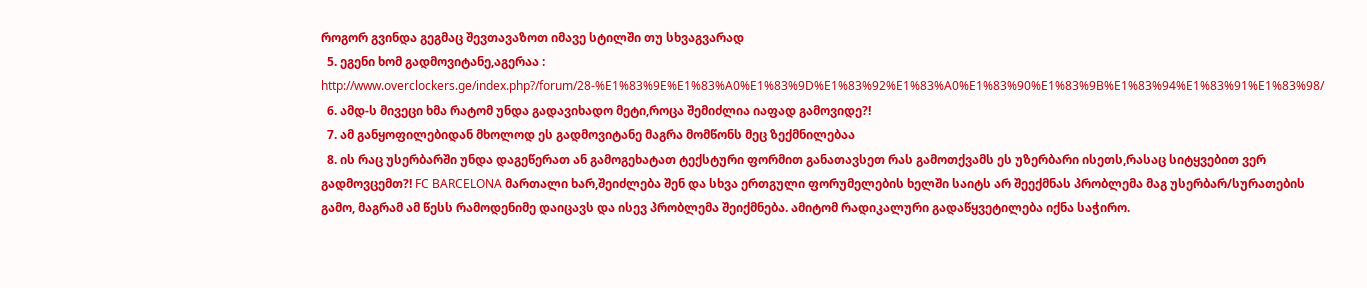როგორ გვინდა გეგმაც შევთავაზოთ იმავე სტილში თუ სხვაგვარად
  5. ეგენი ხომ გადმოვიტანე,აგერაა : http://www.overclockers.ge/index.php?/forum/28-%E1%83%9E%E1%83%A0%E1%83%9D%E1%83%92%E1%83%A0%E1%83%90%E1%83%9B%E1%83%94%E1%83%91%E1%83%98/
  6. ამდ-ს მივეცი ხმა რატომ უნდა გადავიხადო მეტი,როცა შემიძლია იაფად გამოვიდე?!
  7. ამ განყოფილებიდან მხოლოდ ეს გადმოვიტანე მაგრა მომწონს მეც ზექმნილებაა
  8. ის რაც უსერბარში უნდა დაგეწერათ ან გამოგეხატათ ტექსტური ფორმით განათავსეთ რას გამოთქვამს ეს უზერბარი ისეთს,რასაც სიტყვებით ვერ გადმოვცემთ?! FC BARCELONA მართალი ხარ,შეიძლება შენ და სხვა ერთგული ფორუმელების ხელში საიტს არ შეექმნას პრობლემა მაგ უსერბარ/სურათების გამო, მაგრამ ამ წესს რამოდენიმე დაიცავს და ისევ პრობლემა შეიქმნება. ამიტომ რადიკალური გადაწყვეტილება იქნა საჭირო.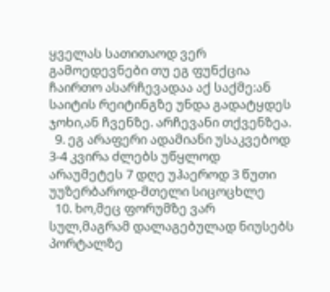ყველას სათითაოდ ვერ გამოედევნები თუ ეგ ფუნქცია ჩაირთო ასარჩევადაა აქ საქმე:ან საიტის რეიტინგზე უნდა გადატყდეს ჯოხი,ან ჩვენზე. არჩევანი თქვენზეა.
  9. ეგ არაფერი ადამიანი უსაკვებოდ 3-4 კვირა ძლებს უწყლოდ არაუმეტეს 7 დღე უჰაეროდ 3 წუთი უუზერბაროდ-მთელი სიცოცხლე
  10. ხო,მეც ფორუმზე ვარ სულ,მაგრამ დალაგებულად ნიუსებს პორტალზე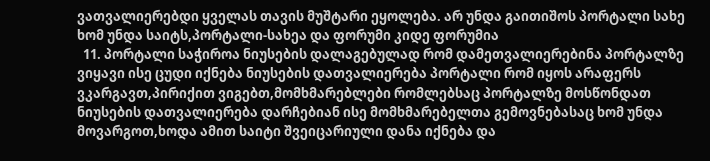ვათვალიერებდი ყველას თავის მუშტარი ეყოლება. არ უნდა გაითიშოს პორტალი სახე ხომ უნდა საიტს,პორტალი-სახეა და ფორუმი კიდე ფორუმია
  11. პორტალი საჭიროა ნიუსების დალაგებულად რომ დამეთვალიერებინა პორტალზე ვიყავი ისე ცუდი იქნება ნიუსების დათვალიერება პორტალი რომ იყოს არაფერს ვკარგავთ,პირიქით ვიგებთ,მომხმარებლები რომლებსაც პორტალზე მოსწონდათ ნიუსების დათვალიერება დარჩებიან ისე მომხმარებელთა გემოვნებასაც ხომ უნდა მოვარგოთ,ხოდა ამით საიტი შვეიცარიული დანა იქნება და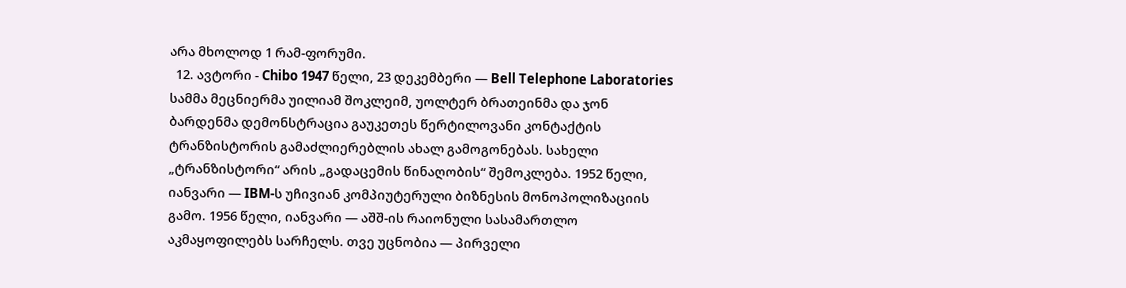არა მხოლოდ 1 რამ-ფორუმი.
  12. ავტორი - Chibo 1947 წელი, 23 დეკემბერი — Bell Telephone Laboratories სამმა მეცნიერმა უილიამ შოკლეიმ, უოლტერ ბრათეინმა და ჯონ ბარდენმა დემონსტრაცია გაუკეთეს წერტილოვანი კონტაქტის ტრანზისტორის გამაძლიერებლის ახალ გამოგონებას. სახელი „ტრანზისტორი“ არის „გადაცემის წინაღობის“ შემოკლება. 1952 წელი, იანვარი — IBM-ს უჩივიან კომპიუტერული ბიზნესის მონოპოლიზაციის გამო. 1956 წელი, იანვარი — აშშ-ის რაიონული სასამართლო აკმაყოფილებს სარჩელს. თვე უცნობია — პირველი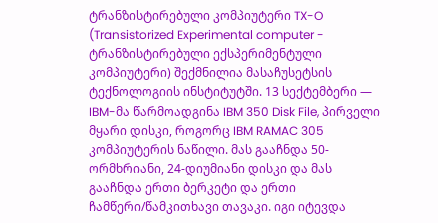ტრანზისტირებული კომპიუტერი TX-O (Transistorized Experimental computer - ტრანზისტირებული ექსპერიმენტული კომპიუტერი) შექმნილია მასაჩუსეტსის ტექნოლოგიის ინსტიტუტში. 13 სექტემბერი — IBM-მა წარმოადგინა IBM 350 Disk File, პირველი მყარი დისკი, როგორც IBM RAMAC 305 კომპიუტერის ნაწილი. მას გააჩნდა 50-ორმხრიანი, 24-დიუმიანი დისკი და მას გააჩნდა ერთი ბერკეტი და ერთი ჩამწერი/წამკითხავი თავაკი. იგი იტევდა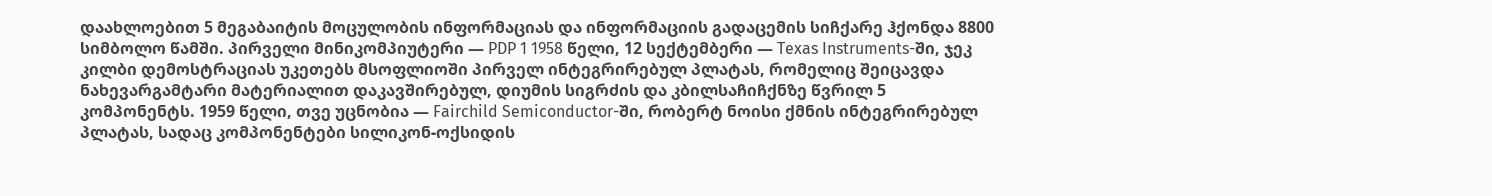დაახლოებით 5 მეგაბაიტის მოცულობის ინფორმაციას და ინფორმაციის გადაცემის სიჩქარე ჰქონდა 8800 სიმბოლო წამში. პირველი მინიკომპიუტერი — PDP 1 1958 წელი, 12 სექტემბერი — Texas Instruments-ში, ჯეკ კილბი დემოსტრაციას უკეთებს მსოფლიოში პირველ ინტეგრირებულ პლატას, რომელიც შეიცავდა ნახევარგამტარი მატერიალით დაკავშირებულ, დიუმის სიგრძის და კბილსაჩიჩქნზე წვრილ 5 კომპონენტს. 1959 წელი, თვე უცნობია — Fairchild Semiconductor-ში, რობერტ ნოისი ქმნის ინტეგრირებულ პლატას, სადაც კომპონენტები სილიკონ-ოქსიდის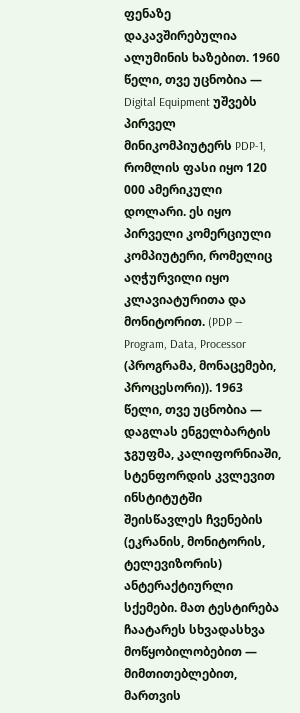ფენაზე დაკავშირებულია ალუმინის ხაზებით. 1960 წელი, თვე უცნობია — Digital Equipment უშვებს პირველ მინიკომპიუტერს PDP-1, რომლის ფასი იყო 120 000 ამერიკული დოლარი. ეს იყო პირველი კომერციული კომპიუტერი, რომელიც აღჭურვილი იყო კლავიატურითა და მონიტორით. (PDP — Program, Data, Processor (პროგრამა, მონაცემები, პროცესორი)). 1963 წელი, თვე უცნობია — დაგლას ენგელბარტის ჯგუფმა, კალიფორნიაში, სტენფორდის კვლევით ინსტიტუტში შეისწავლეს ჩვენების (ეკრანის, მონიტორის, ტელევიზორის) ანტერაქტიურლი სქემები. მათ ტესტირება ჩაატარეს სხვადასხვა მოწყობილობებით — მიმთითებლებით, მართვის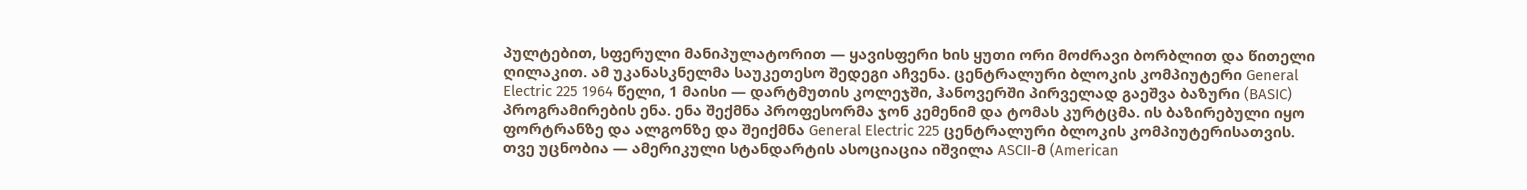პულტებით, სფერული მანიპულატორით — ყავისფერი ხის ყუთი ორი მოძრავი ბორბლით და წითელი ღილაკით. ამ უკანასკნელმა საუკეთესო შედეგი აჩვენა. ცენტრალური ბლოკის კომპიუტერი General Electric 225 1964 წელი, 1 მაისი — დარტმუთის კოლეჯში, ჰანოვერში პირველად გაეშვა ბაზური (BASIC) პროგრამირების ენა. ენა შექმნა პროფესორმა ჯონ კემენიმ და ტომას კურტცმა. ის ბაზირებული იყო ფორტრანზე და ალგონზე და შეიქმნა General Electric 225 ცენტრალური ბლოკის კომპიუტერისათვის. თვე უცნობია — ამერიკული სტანდარტის ასოციაცია იშვილა ASCII-მ (American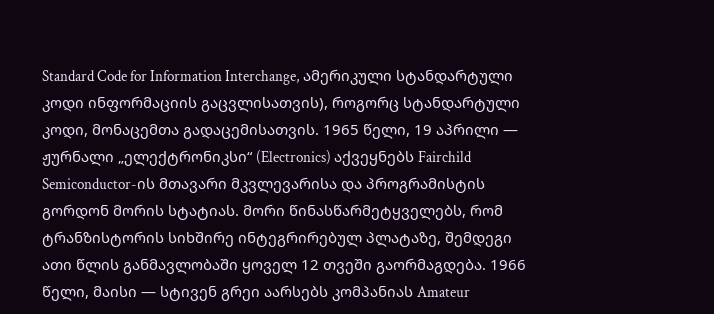Standard Code for Information Interchange, ამერიკული სტანდარტული კოდი ინფორმაციის გაცვლისათვის), როგორც სტანდარტული კოდი, მონაცემთა გადაცემისათვის. 1965 წელი, 19 აპრილი — ჟურნალი „ელექტრონიკსი“ (Electronics) აქვეყნებს Fairchild Semiconductor-ის მთავარი მკვლევარისა და პროგრამისტის გორდონ მორის სტატიას. მორი წინასწარმეტყველებს, რომ ტრანზისტორის სიხშირე ინტეგრირებულ პლატაზე, შემდეგი ათი წლის განმავლობაში ყოველ 12 თვეში გაორმაგდება. 1966 წელი, მაისი — სტივენ გრეი აარსებს კომპანიას Amateur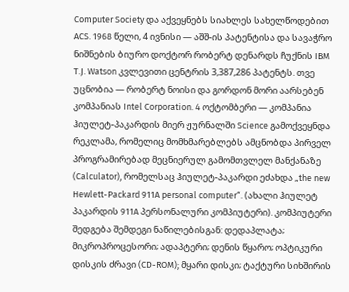Computer Society და აქვეყნებს სიახლეს სახელწოდებით ACS. 1968 წელი, 4 ივნისი — აშშ-ის პატენტისა და სავაჭრო ნიშნების ბიურო დოქტორ რობერტ დენარდს ჩუქნის IBM T.J. Watson კვლევითი ცენტრის 3,387,286 პატენტს. თვე უცნობია — რობერტ ნოისი და გორდონ მორი აარსებენ კომპანიას Intel Corporation. 4 ოქტომბერი — კომპანია ჰიულეტ-პაკარდის მიერ ჟურნალში Science გამოქვეყნდა რეკლამა, რომელიც მომხმარებლებს ამცნობდა პირველ პროგრამირებად მეცნიერულ გამომთვლელ მანქანაზე (Calculator), რომელსაც ჰიულეტ-პაკარდი ეძახდა „the new Hewlett-Packard 911A personal computer“. (ახალი ჰიულეტ პაკარდის 911A პერსონალური კომპიუტერი). კომპიუტერი შედგება შემდეგი ნაწილებისგან: დედაპლატა; მიკროპროცესორი; ადაპტერი; დენის წყარო; ოპტიკური დისკის ძრავი (CD-ROM); მყარი დისკი; ტაქტური სიხშირის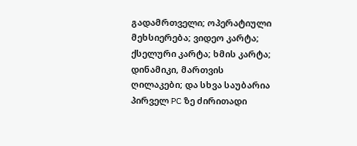გადამრთველი; ოპერატიული მეხსიერება; ვიდეო კარტა; ქსელური კარტა; ხმის კარტა; დინამიკი, მართვის ღილაკები; და სხვა საუბარია პირველ PC ზე ძირითადი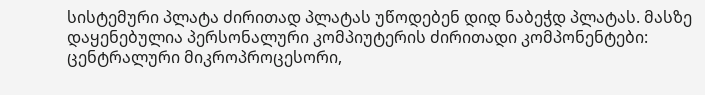სისტემური პლატა ძირითად პლატას უწოდებენ დიდ ნაბეჭდ პლატას. მასზე დაყენებულია პერსონალური კომპიუტერის ძირითადი კომპონენტები: ცენტრალური მიკროპროცესორი,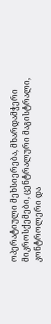ოპერატიული მეხსიერება, მხარდამჭერი მიკროსქემები, ცენტრალური მაგისტრალი, კონტროლერი და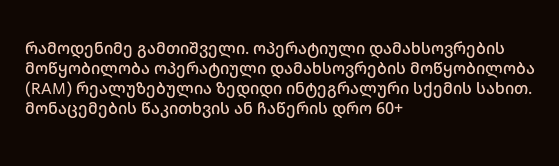რამოდენიმე გამთიშველი. ოპერატიული დამახსოვრების მოწყობილობა ოპერატიული დამახსოვრების მოწყობილობა (RAM) რეალუზებულია ზედიდი ინტეგრალური სქემის სახით. მონაცემების წაკითხვის ან ჩაწერის დრო 60+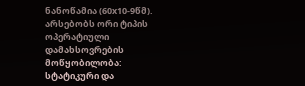ნანოწამია (60x10-9წმ). არსებობს ორი ტიპის ოპერატიული დამახსოვრების მოწყობილობა: სტატიკური და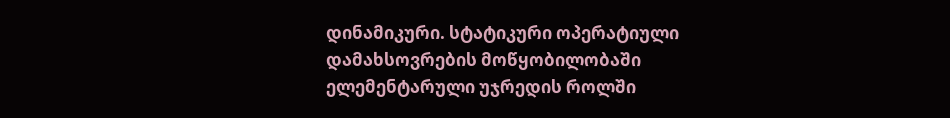დინამიკური. სტატიკური ოპერატიული დამახსოვრების მოწყობილობაში ელემენტარული უჯრედის როლში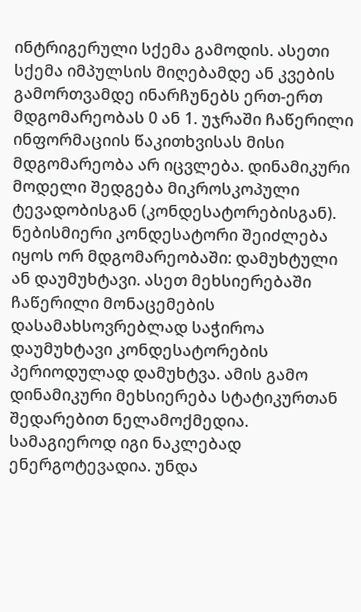ინტრიგერული სქემა გამოდის. ასეთი სქემა იმპულსის მიღებამდე ან კვების გამორთვამდე ინარჩუნებს ერთ-ერთ მდგომარეობას 0 ან 1. უჯრაში ჩაწერილი ინფორმაციის წაკითხვისას მისი მდგომარეობა არ იცვლება. დინამიკური მოდელი შედგება მიკროსკოპული ტევადობისგან (კონდესატორებისგან). ნებისმიერი კონდესატორი შეიძლება იყოს ორ მდგომარეობაში: დამუხტული ან დაუმუხტავი. ასეთ მეხსიერებაში ჩაწერილი მონაცემების დასამახსოვრებლად საჭიროა დაუმუხტავი კონდესატორების პერიოდულად დამუხტვა. ამის გამო დინამიკური მეხსიერება სტატიკურთან შედარებით ნელამოქმედია. სამაგიეროდ იგი ნაკლებად ენერგოტევადია. უნდა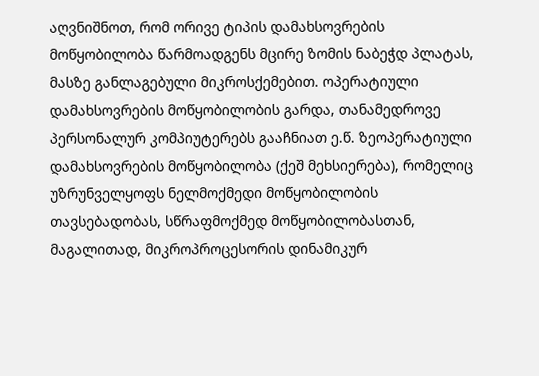აღვნიშნოთ, რომ ორივე ტიპის დამახსოვრების მოწყობილობა წარმოადგენს მცირე ზომის ნაბეჭდ პლატას, მასზე განლაგებული მიკროსქემებით. ოპერატიული დამახსოვრების მოწყობილობის გარდა, თანამედროვე პერსონალურ კომპიუტერებს გააჩნიათ ე.წ. ზეოპერატიული დამახსოვრების მოწყობილობა (ქეშ მეხსიერება), რომელიც უზრუნველყოფს ნელმოქმედი მოწყობილობის თავსებადობას, სწრაფმოქმედ მოწყობილობასთან, მაგალითად, მიკროპროცესორის დინამიკურ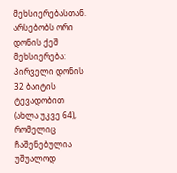მეხსიერებასთან. არსებობს ორი დონის ქეშ მეხსიერება: პირველი დონის 32 ბაიტის ტევადობით (ახლა უკვე 64), რომელიც ჩაშენებულია უშუალოდ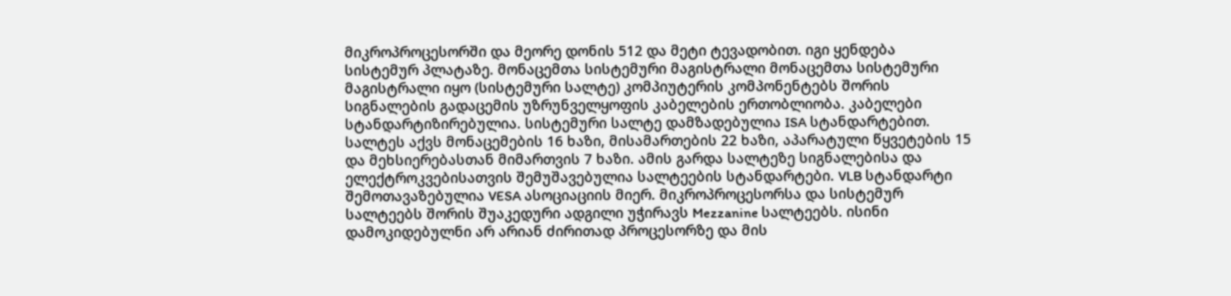მიკროპროცესორში და მეორე დონის 512 და მეტი ტევადობით. იგი ყენდება სისტემურ პლატაზე. მონაცემთა სისტემური მაგისტრალი მონაცემთა სისტემური მაგისტრალი იყო (სისტემური სალტე) კომპიუტერის კომპონენტებს შორის სიგნალების გადაცემის უზრუნველყოფის კაბელების ერთობლიობა. კაბელები სტანდარტიზირებულია. სისტემური სალტე დამზადებულია ISA სტანდარტებით. სალტეს აქვს მონაცემების 16 ხაზი, მისამართების 22 ხაზი, აპარატული წყვეტების 15 და მეხსიერებასთან მიმართვის 7 ხაზი. ამის გარდა სალტეზე სიგნალებისა და ელექტროკვებისათვის შემუშავებულია სალტეების სტანდარტები. VLB სტანდარტი შემოთავაზებულია VESA ასოციაციის მიერ. მიკროპროცესორსა და სისტემურ სალტეებს შორის შუაკედური ადგილი უჭირავს Mezzanine სალტეებს. ისინი დამოკიდებულნი არ არიან ძირითად პროცესორზე და მის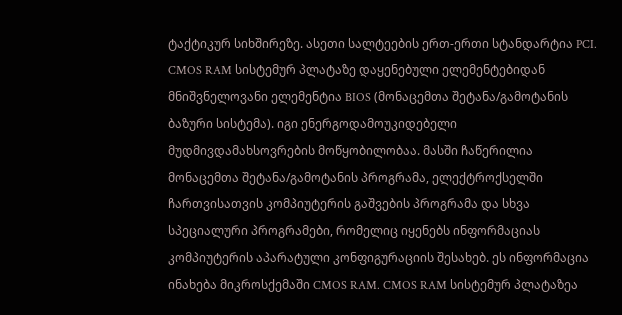ტაქტიკურ სიხშირეზე. ასეთი სალტეების ერთ-ერთი სტანდარტია PCI. CMOS RAM სისტემურ პლატაზე დაყენებული ელემენტებიდან მნიშვნელოვანი ელემენტია BIOS (მონაცემთა შეტანა/გამოტანის ბაზური სისტემა). იგი ენერგოდამოუკიდებელი მუდმივდამახსოვრების მოწყობილობაა. მასში ჩაწერილია მონაცემთა შეტანა/გამოტანის პროგრამა, ელექტროქსელში ჩართვისათვის კომპიუტერის გაშვების პროგრამა და სხვა სპეციალური პროგრამები, რომელიც იყენებს ინფორმაციას კომპიუტერის აპარატული კონფიგურაციის შესახებ. ეს ინფორმაცია ინახება მიკროსქემაში CMOS RAM. CMOS RAM სისტემურ პლატაზეა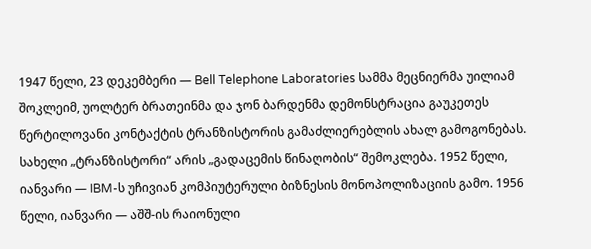1947 წელი, 23 დეკემბერი — Bell Telephone Laboratories სამმა მეცნიერმა უილიამ შოკლეიმ, უოლტერ ბრათეინმა და ჯონ ბარდენმა დემონსტრაცია გაუკეთეს წერტილოვანი კონტაქტის ტრანზისტორის გამაძლიერებლის ახალ გამოგონებას. სახელი „ტრანზისტორი“ არის „გადაცემის წინაღობის“ შემოკლება. 1952 წელი, იანვარი — IBM-ს უჩივიან კომპიუტერული ბიზნესის მონოპოლიზაციის გამო. 1956 წელი, იანვარი — აშშ-ის რაიონული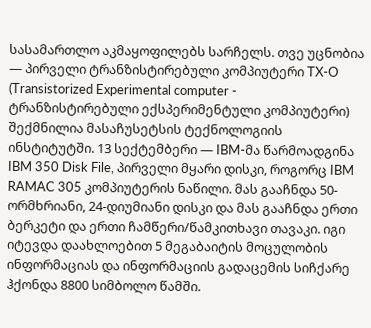სასამართლო აკმაყოფილებს სარჩელს. თვე უცნობია — პირველი ტრანზისტირებული კომპიუტერი TX-O (Transistorized Experimental computer - ტრანზისტირებული ექსპერიმენტული კომპიუტერი) შექმნილია მასაჩუსეტსის ტექნოლოგიის ინსტიტუტში. 13 სექტემბერი — IBM-მა წარმოადგინა IBM 350 Disk File, პირველი მყარი დისკი, როგორც IBM RAMAC 305 კომპიუტერის ნაწილი. მას გააჩნდა 50-ორმხრიანი, 24-დიუმიანი დისკი და მას გააჩნდა ერთი ბერკეტი და ერთი ჩამწერი/წამკითხავი თავაკი. იგი იტევდა დაახლოებით 5 მეგაბაიტის მოცულობის ინფორმაციას და ინფორმაციის გადაცემის სიჩქარე ჰქონდა 8800 სიმბოლო წამში.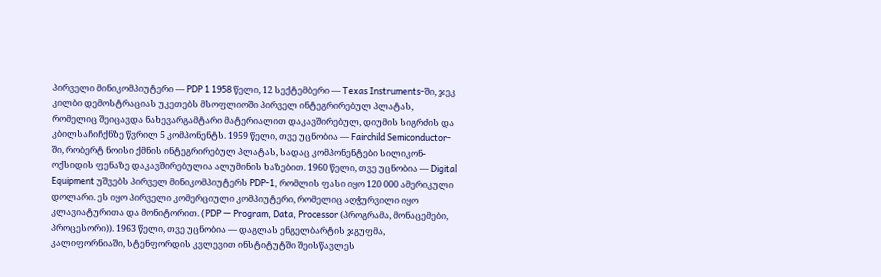პირველი მინიკომპიუტერი — PDP 1 1958 წელი, 12 სექტემბერი — Texas Instruments-ში, ჯეკ კილბი დემოსტრაციას უკეთებს მსოფლიოში პირველ ინტეგრირებულ პლატას, რომელიც შეიცავდა ნახევარგამტარი მატერიალით დაკავშირებულ, დიუმის სიგრძის და კბილსაჩიჩქნზე წვრილ 5 კომპონენტს. 1959 წელი, თვე უცნობია — Fairchild Semiconductor-ში, რობერტ ნოისი ქმნის ინტეგრირებულ პლატას, სადაც კომპონენტები სილიკონ-ოქსიდის ფენაზე დაკავშირებულია ალუმინის ხაზებით. 1960 წელი, თვე უცნობია — Digital Equipment უშვებს პირველ მინიკომპიუტერს PDP-1, რომლის ფასი იყო 120 000 ამერიკული დოლარი. ეს იყო პირველი კომერციული კომპიუტერი, რომელიც აღჭურვილი იყო კლავიატურითა და მონიტორით. (PDP — Program, Data, Processor (პროგრამა, მონაცემები, პროცესორი)). 1963 წელი, თვე უცნობია — დაგლას ენგელბარტის ჯგუფმა, კალიფორნიაში, სტენფორდის კვლევით ინსტიტუტში შეისწავლეს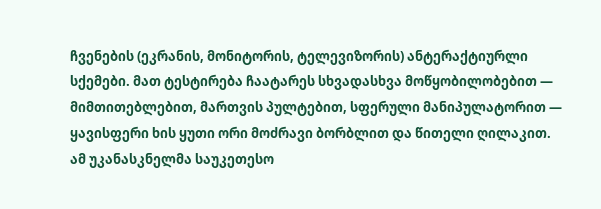ჩვენების (ეკრანის, მონიტორის, ტელევიზორის) ანტერაქტიურლი სქემები. მათ ტესტირება ჩაატარეს სხვადასხვა მოწყობილობებით — მიმთითებლებით, მართვის პულტებით, სფერული მანიპულატორით — ყავისფერი ხის ყუთი ორი მოძრავი ბორბლით და წითელი ღილაკით. ამ უკანასკნელმა საუკეთესო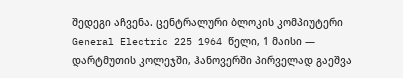შედეგი აჩვენა. ცენტრალური ბლოკის კომპიუტერი General Electric 225 1964 წელი, 1 მაისი — დარტმუთის კოლეჯში, ჰანოვერში პირველად გაეშვა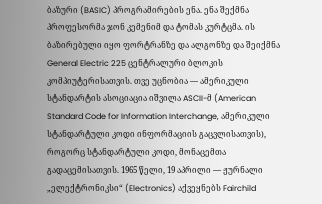ბაზური (BASIC) პროგრამირების ენა. ენა შექმნა პროფესორმა ჯონ კემენიმ და ტომას კურტცმა. ის ბაზირებული იყო ფორტრანზე და ალგონზე და შეიქმნა General Electric 225 ცენტრალური ბლოკის კომპიუტერისათვის. თვე უცნობია — ამერიკული სტანდარტის ასოციაცია იშვილა ASCII-მ (American Standard Code for Information Interchange, ამერიკული სტანდარტული კოდი ინფორმაციის გაცვლისათვის), როგორც სტანდარტული კოდი, მონაცემთა გადაცემისათვის. 1965 წელი, 19 აპრილი — ჟურნალი „ელექტრონიკსი“ (Electronics) აქვეყნებს Fairchild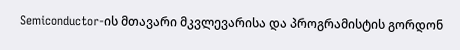Semiconductor-ის მთავარი მკვლევარისა და პროგრამისტის გორდონ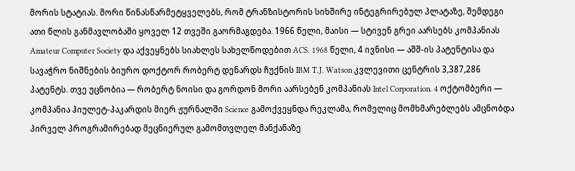მორის სტატიას. მორი წინასწარმეტყველებს, რომ ტრანზისტორის სიხშირე ინტეგრირებულ პლატაზე, შემდეგი ათი წლის განმავლობაში ყოველ 12 თვეში გაორმაგდება. 1966 წელი, მაისი — სტივენ გრეი აარსებს კომპანიას Amateur Computer Society და აქვეყნებს სიახლეს სახელწოდებით ACS. 1968 წელი, 4 ივნისი — აშშ-ის პატენტისა და სავაჭრო ნიშნების ბიურო დოქტორ რობერტ დენარდს ჩუქნის IBM T.J. Watson კვლევითი ცენტრის 3,387,286 პატენტს. თვე უცნობია — რობერტ ნოისი და გორდონ მორი აარსებენ კომპანიას Intel Corporation. 4 ოქტომბერი — კომპანია ჰიულეტ-პაკარდის მიერ ჟურნალში Science გამოქვეყნდა რეკლამა, რომელიც მომხმარებლებს ამცნობდა პირველ პროგრამირებად მეცნიერულ გამომთვლელ მანქანაზე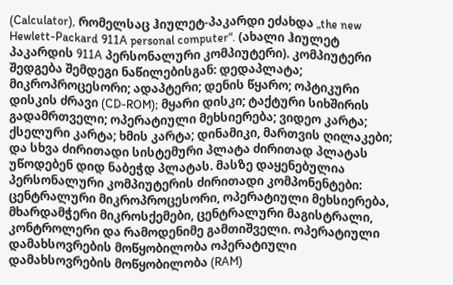(Calculator), რომელსაც ჰიულეტ-პაკარდი ეძახდა „the new Hewlett-Packard 911A personal computer“. (ახალი ჰიულეტ პაკარდის 911A პერსონალური კომპიუტერი). კომპიუტერი შედგება შემდეგი ნაწილებისგან: დედაპლატა; მიკროპროცესორი; ადაპტერი; დენის წყარო; ოპტიკური დისკის ძრავი (CD-ROM); მყარი დისკი; ტაქტური სიხშირის გადამრთველი; ოპერატიული მეხსიერება; ვიდეო კარტა; ქსელური კარტა; ხმის კარტა; დინამიკი, მართვის ღილაკები; და სხვა ძირითადი სისტემური პლატა ძირითად პლატას უწოდებენ დიდ ნაბეჭდ პლატას. მასზე დაყენებულია პერსონალური კომპიუტერის ძირითადი კომპონენტები: ცენტრალური მიკროპროცესორი, ოპერატიული მეხსიერება, მხარდამჭერი მიკროსქემები, ცენტრალური მაგისტრალი, კონტროლერი და რამოდენიმე გამთიშველი. ოპერატიული დამახსოვრების მოწყობილობა ოპერატიული დამახსოვრების მოწყობილობა (RAM)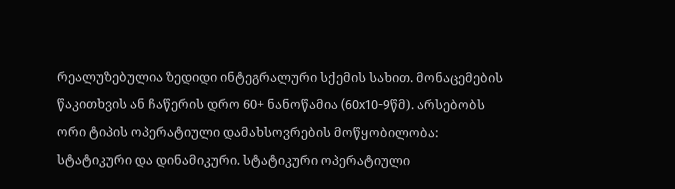რეალუზებულია ზედიდი ინტეგრალური სქემის სახით. მონაცემების წაკითხვის ან ჩაწერის დრო 60+ ნანოწამია (60x10-9წმ). არსებობს ორი ტიპის ოპერატიული დამახსოვრების მოწყობილობა: სტატიკური და დინამიკური. სტატიკური ოპერატიული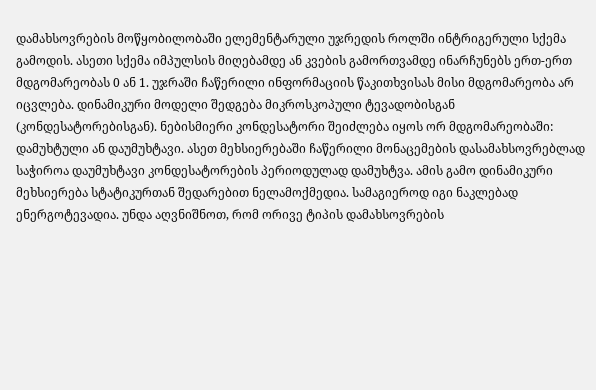დამახსოვრების მოწყობილობაში ელემენტარული უჯრედის როლში ინტრიგერული სქემა გამოდის. ასეთი სქემა იმპულსის მიღებამდე ან კვების გამორთვამდე ინარჩუნებს ერთ-ერთ მდგომარეობას 0 ან 1. უჯრაში ჩაწერილი ინფორმაციის წაკითხვისას მისი მდგომარეობა არ იცვლება. დინამიკური მოდელი შედგება მიკროსკოპული ტევადობისგან (კონდესატორებისგან). ნებისმიერი კონდესატორი შეიძლება იყოს ორ მდგომარეობაში: დამუხტული ან დაუმუხტავი. ასეთ მეხსიერებაში ჩაწერილი მონაცემების დასამახსოვრებლად საჭიროა დაუმუხტავი კონდესატორების პერიოდულად დამუხტვა. ამის გამო დინამიკური მეხსიერება სტატიკურთან შედარებით ნელამოქმედია. სამაგიეროდ იგი ნაკლებად ენერგოტევადია. უნდა აღვნიშნოთ, რომ ორივე ტიპის დამახსოვრების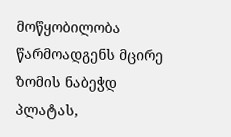მოწყობილობა წარმოადგენს მცირე ზომის ნაბეჭდ პლატას,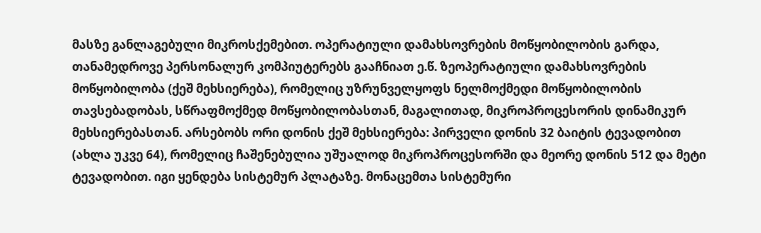მასზე განლაგებული მიკროსქემებით. ოპერატიული დამახსოვრების მოწყობილობის გარდა, თანამედროვე პერსონალურ კომპიუტერებს გააჩნიათ ე.წ. ზეოპერატიული დამახსოვრების მოწყობილობა (ქეშ მეხსიერება), რომელიც უზრუნველყოფს ნელმოქმედი მოწყობილობის თავსებადობას, სწრაფმოქმედ მოწყობილობასთან, მაგალითად, მიკროპროცესორის დინამიკურ მეხსიერებასთან. არსებობს ორი დონის ქეშ მეხსიერება: პირველი დონის 32 ბაიტის ტევადობით (ახლა უკვე 64), რომელიც ჩაშენებულია უშუალოდ მიკროპროცესორში და მეორე დონის 512 და მეტი ტევადობით. იგი ყენდება სისტემურ პლატაზე. მონაცემთა სისტემური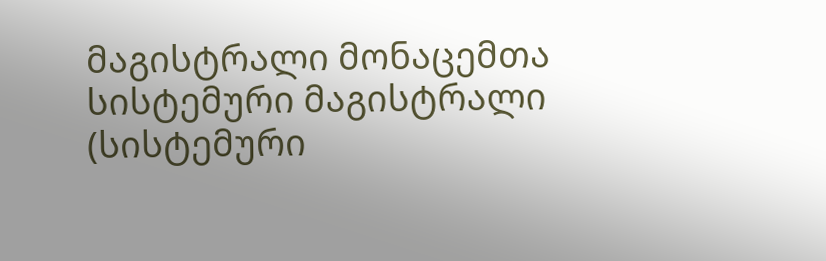მაგისტრალი მონაცემთა სისტემური მაგისტრალი (სისტემური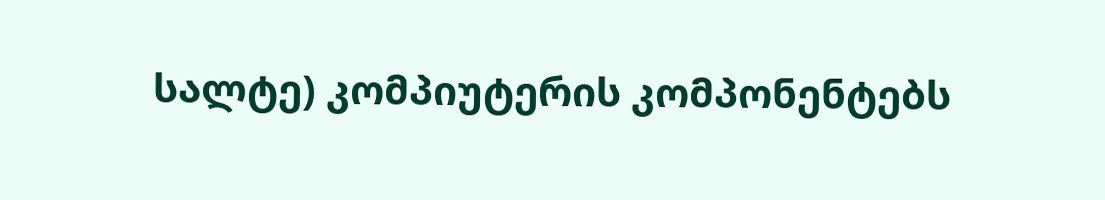სალტე) კომპიუტერის კომპონენტებს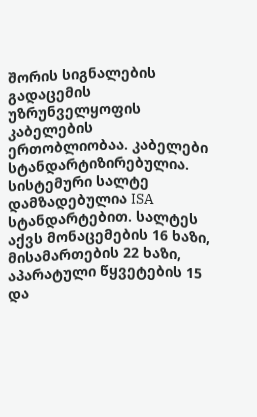შორის სიგნალების გადაცემის უზრუნველყოფის კაბელების ერთობლიობაა. კაბელები სტანდარტიზირებულია. სისტემური სალტე დამზადებულია ISA სტანდარტებით. სალტეს აქვს მონაცემების 16 ხაზი, მისამართების 22 ხაზი, აპარატული წყვეტების 15 და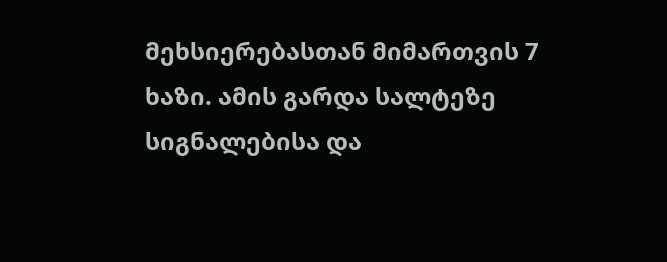მეხსიერებასთან მიმართვის 7 ხაზი. ამის გარდა სალტეზე სიგნალებისა და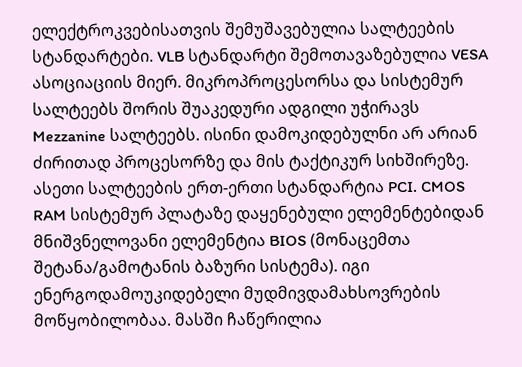ელექტროკვებისათვის შემუშავებულია სალტეების სტანდარტები. VLB სტანდარტი შემოთავაზებულია VESA ასოციაციის მიერ. მიკროპროცესორსა და სისტემურ სალტეებს შორის შუაკედური ადგილი უჭირავს Mezzanine სალტეებს. ისინი დამოკიდებულნი არ არიან ძირითად პროცესორზე და მის ტაქტიკურ სიხშირეზე. ასეთი სალტეების ერთ-ერთი სტანდარტია PCI. CMOS RAM სისტემურ პლატაზე დაყენებული ელემენტებიდან მნიშვნელოვანი ელემენტია BIOS (მონაცემთა შეტანა/გამოტანის ბაზური სისტემა). იგი ენერგოდამოუკიდებელი მუდმივდამახსოვრების მოწყობილობაა. მასში ჩაწერილია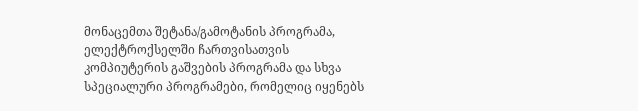მონაცემთა შეტანა/გამოტანის პროგრამა, ელექტროქსელში ჩართვისათვის კომპიუტერის გაშვების პროგრამა და სხვა სპეციალური პროგრამები, რომელიც იყენებს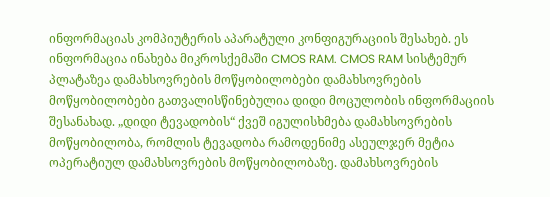ინფორმაციას კომპიუტერის აპარატული კონფიგურაციის შესახებ. ეს ინფორმაცია ინახება მიკროსქემაში CMOS RAM. CMOS RAM სისტემურ პლატაზეა დამახსოვრების მოწყობილობები დამახსოვრების მოწყობილობები გათვალისწინებულია დიდი მოცულობის ინფორმაციის შესანახად. „დიდი ტევადობის“ ქვეშ იგულისხმება დამახსოვრების მოწყობილობა, რომლის ტევადობა რამოდენიმე ასეულჯერ მეტია ოპერატიულ დამახსოვრების მოწყობილობაზე. დამახსოვრების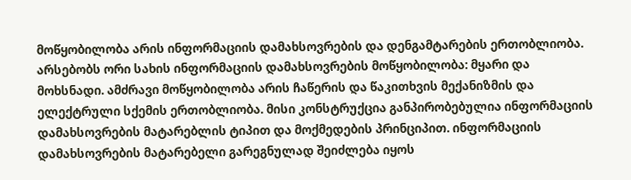მოწყობილობა არის ინფორმაციის დამახსოვრების და დენგამტარების ერთობლიობა. არსებობს ორი სახის ინფორმაციის დამახსოვრების მოწყობილობა: მყარი და მოხსნადი. ამძრავი მოწყობილობა არის ჩაწერის და წაკითხვის მექანიზმის და ელექტრული სქემის ერთობლიობა. მისი კონსტრუქცია განპირობებულია ინფორმაციის დამახსოვრების მატარებლის ტიპით და მოქმედების პრინციპით. ინფორმაციის დამახსოვრების მატარებელი გარეგნულად შეიძლება იყოს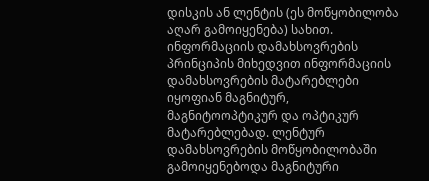დისკის ან ლენტის (ეს მოწყობილობა აღარ გამოიყენება) სახით. ინფორმაციის დამახსოვრების პრინციპის მიხედვით ინფორმაციის დამახსოვრების მატარებლები იყოფიან მაგნიტურ, მაგნიტოოპტიკურ და ოპტიკურ მატარებლებად. ლენტურ დამახსოვრების მოწყობილობაში გამოიყენებოდა მაგნიტური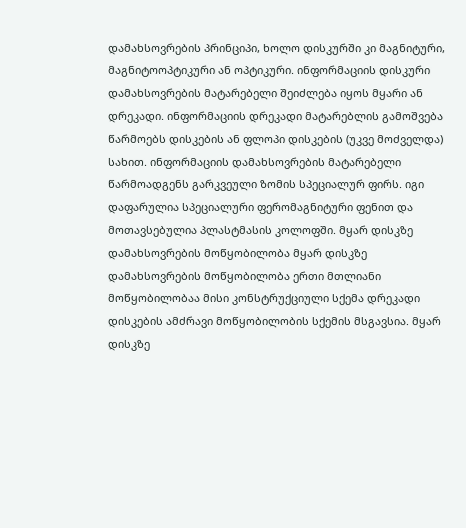დამახსოვრების პრინციპი, ხოლო დისკურში კი მაგნიტური, მაგნიტოოპტიკური ან ოპტიკური. ინფორმაციის დისკური დამახსოვრების მატარებელი შეიძლება იყოს მყარი ან დრეკადი. ინფორმაციის დრეკადი მატარებლის გამოშვება წარმოებს დისკების ან ფლოპი დისკების (უკვე მოძველდა) სახით. ინფორმაციის დამახსოვრების მატარებელი წარმოადგენს გარკვეული ზომის სპეციალურ ფირს. იგი დაფარულია სპეციალური ფერომაგნიტური ფენით და მოთავსებულია პლასტმასის კოლოფში. მყარ დისკზე დამახსოვრების მოწყობილობა მყარ დისკზე დამახსოვრების მოწყობილობა ერთი მთლიანი მოწყობილობაა მისი კონსტრუქციული სქემა დრეკადი დისკების ამძრავი მოწყობილობის სქემის მსგავსია. მყარ დისკზე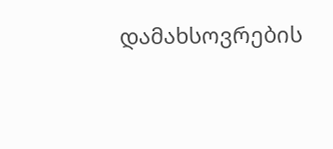დამახსოვრების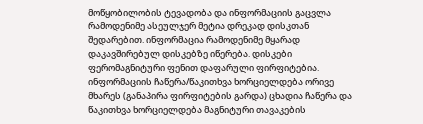მოწყობილობის ტევადობა და ინფორმაციის გაცვლა რამოდენიმე ასეულჯერ მეტია დრეკად დისკთან შედარებით. ინფორმაცია რამოდენიმე მყარად დაკავშირებულ დისკებზე იწერება. დისკები ფერომაგნიტური ფენით დაფარული ფირფიტებია. ინფორმაციის ჩაწერა/წაკითხვა ხორციელდება ორივე მხარეს (განაპირა ფირფიტების გარდა) ცხადია ჩაწერა და წაკითხვა ხორციელდება მაგნიტური თავაკების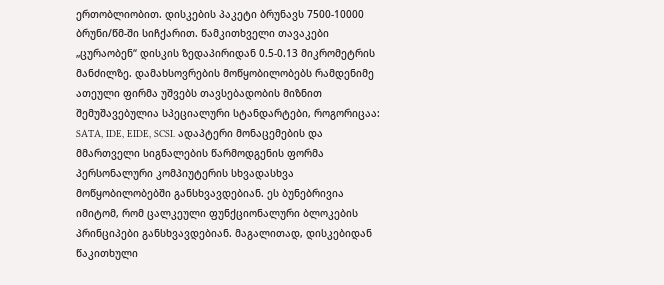ერთობლიობით. დისკების პაკეტი ბრუნავს 7500-10000 ბრუნი/წმ-ში სიჩქარით. წამკითხველი თავაკები „ცურაობენ“ დისკის ზედაპირიდან 0.5-0.13 მიკრომეტრის მანძილზე. დამახსოვრების მოწყობილობებს რამდენიმე ათეული ფირმა უშვებს თავსებადობის მიზნით შემუშავებულია სპეციალური სტანდარტები, როგორიცაა: SATA, IDE, EIDE, SCSI. ადაპტერი მონაცემების და მმართველი სიგნალების წარმოდგენის ფორმა პერსონალური კომპიუტერის სხვადასხვა მოწყობილობებში განსხვავდებიან. ეს ბუნებრივია იმიტომ, რომ ცალკეული ფუნქციონალური ბლოკების პრინციპები განსხვავდებიან. მაგალითად, დისკებიდან წაკითხული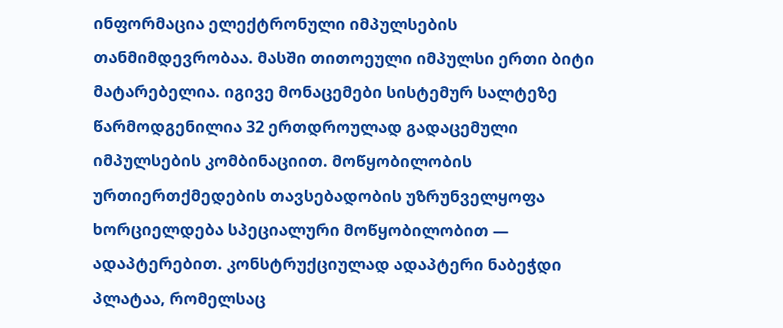ინფორმაცია ელექტრონული იმპულსების თანმიმდევრობაა. მასში თითოეული იმპულსი ერთი ბიტი მატარებელია. იგივე მონაცემები სისტემურ სალტეზე წარმოდგენილია 32 ერთდროულად გადაცემული იმპულსების კომბინაციით. მოწყობილობის ურთიერთქმედების თავსებადობის უზრუნველყოფა ხორციელდება სპეციალური მოწყობილობით — ადაპტერებით. კონსტრუქციულად ადაპტერი ნაბეჭდი პლატაა, რომელსაც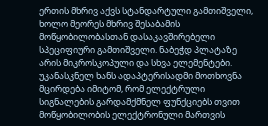ერთის მხრივ აქვს სტანდარტული გამთიშველი, ხოლო მეორეს მხრივ შესაბამის მოწყობილობასთან დასაკავშირებელი სპეციფიური გამთიშველი. ნაბეჭდ პლატაზე არის მიკროსკოპული და სხვა ელემენტები. უკანასკნელ ხანს ადაპტერისადმი მოთხოვნა მცირდება იმიტომ, რომ ელექტრული სიგნალების გარდამქმნელ ფუნქციებს თვით მოწყობილობის ელექტრონული მართვის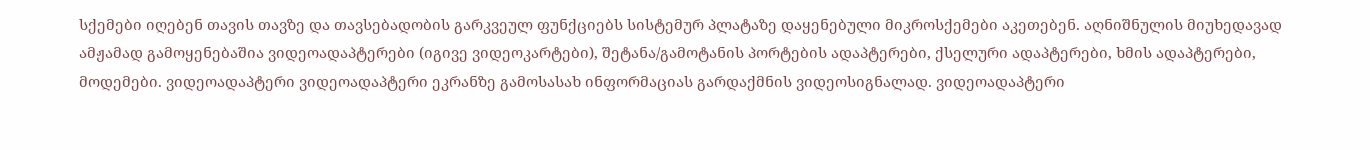სქემები იღებენ თავის თავზე და თავსებადობის გარკვეულ ფუნქციებს სისტემურ პლატაზე დაყენებული მიკროსქემები აკეთებენ. აღნიშნულის მიუხედავად ამჟამად გამოყენებაშია ვიდეოადაპტერები (იგივე ვიდეოკარტები), შეტანა/გამოტანის პორტების ადაპტერები, ქსელური ადაპტერები, ხმის ადაპტერები, მოდემები. ვიდეოადაპტერი ვიდეოადაპტერი ეკრანზე გამოსასახ ინფორმაციას გარდაქმნის ვიდეოსიგნალად. ვიდეოადაპტერი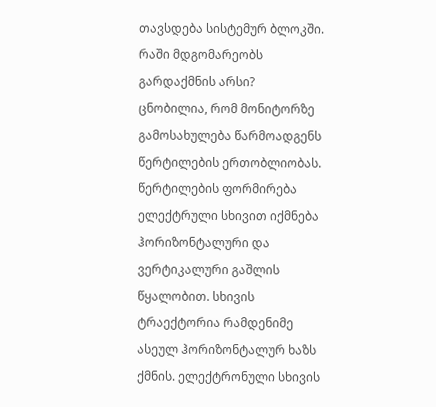თავსდება სისტემურ ბლოკში. რაში მდგომარეობს გარდაქმნის არსი? ცნობილია, რომ მონიტორზე გამოსახულება წარმოადგენს წერტილების ერთობლიობას. წერტილების ფორმირება ელექტრული სხივით იქმნება ჰორიზონტალური და ვერტიკალური გაშლის წყალობით. სხივის ტრაექტორია რამდენიმე ასეულ ჰორიზონტალურ ხაზს ქმნის. ელექტრონული სხივის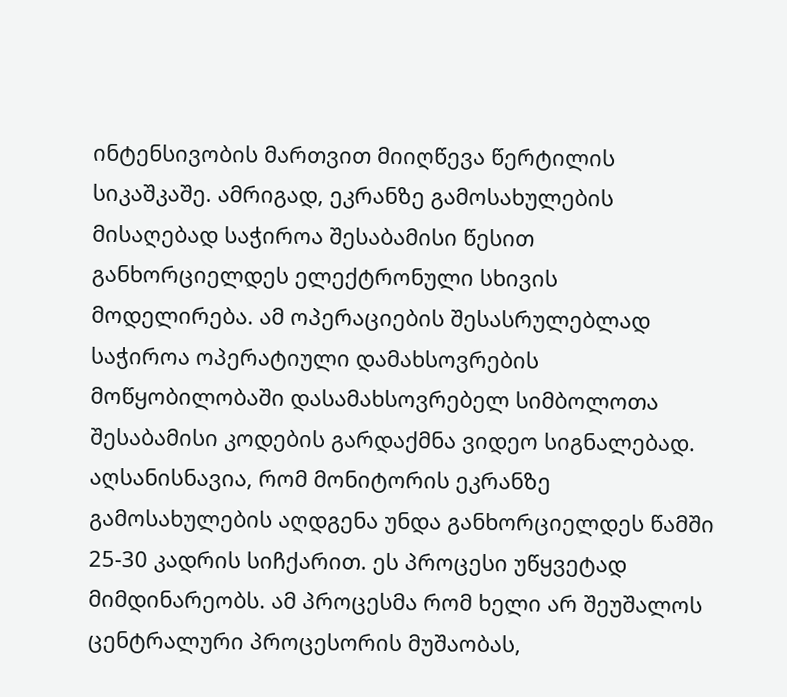ინტენსივობის მართვით მიიღწევა წერტილის სიკაშკაშე. ამრიგად, ეკრანზე გამოსახულების მისაღებად საჭიროა შესაბამისი წესით განხორციელდეს ელექტრონული სხივის მოდელირება. ამ ოპერაციების შესასრულებლად საჭიროა ოპერატიული დამახსოვრების მოწყობილობაში დასამახსოვრებელ სიმბოლოთა შესაბამისი კოდების გარდაქმნა ვიდეო სიგნალებად. აღსანისნავია, რომ მონიტორის ეკრანზე გამოსახულების აღდგენა უნდა განხორციელდეს წამში 25-30 კადრის სიჩქარით. ეს პროცესი უწყვეტად მიმდინარეობს. ამ პროცესმა რომ ხელი არ შეუშალოს ცენტრალური პროცესორის მუშაობას,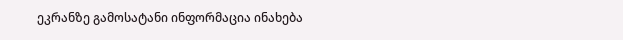ეკრანზე გამოსატანი ინფორმაცია ინახება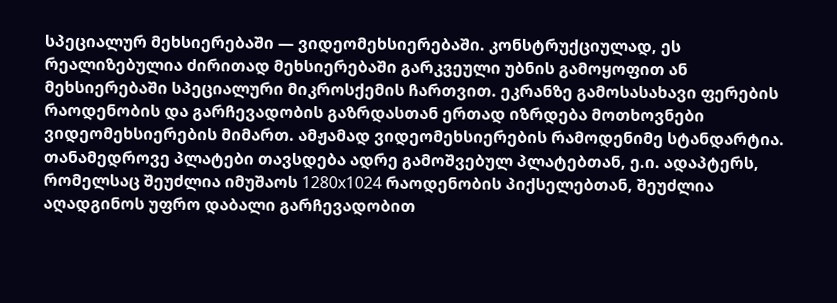სპეციალურ მეხსიერებაში — ვიდეომეხსიერებაში. კონსტრუქციულად, ეს რეალიზებულია ძირითად მეხსიერებაში გარკვეული უბნის გამოყოფით ან მეხსიერებაში სპეციალური მიკროსქემის ჩართვით. ეკრანზე გამოსასახავი ფერების რაოდენობის და გარჩევადობის გაზრდასთან ერთად იზრდება მოთხოვნები ვიდეომეხსიერების მიმართ. ამჟამად ვიდეომეხსიერების რამოდენიმე სტანდარტია. თანამედროვე პლატები თავსდება ადრე გამოშვებულ პლატებთან, ე.ი. ადაპტერს, რომელსაც შეუძლია იმუშაოს 1280x1024 რაოდენობის პიქსელებთან, შეუძლია აღადგინოს უფრო დაბალი გარჩევადობით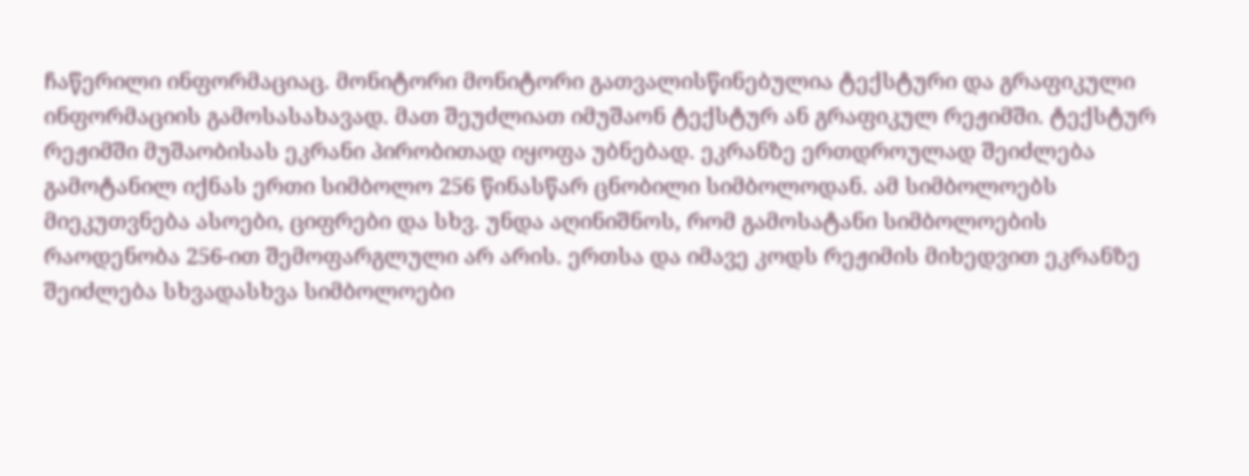ჩაწერილი ინფორმაციაც. მონიტორი მონიტორი გათვალისწინებულია ტექსტური და გრაფიკული ინფორმაციის გამოსასახავად. მათ შეუძლიათ იმუშაონ ტექსტურ ან გრაფიკულ რეჟიმში. ტექსტურ რეჟიმში მუშაობისას ეკრანი პირობითად იყოფა უბნებად. ეკრანზე ერთდროულად შეიძლება გამოტანილ იქნას ერთი სიმბოლო 256 წინასწარ ცნობილი სიმბოლოდან. ამ სიმბოლოებს მიეკუთვნება ასოები, ციფრები და სხვ. უნდა აღინიშნოს, რომ გამოსატანი სიმბოლოების რაოდენობა 256-ით შემოფარგლული არ არის. ერთსა და იმავე კოდს რეჟიმის მიხედვით ეკრანზე შეიძლება სხვადასხვა სიმბოლოები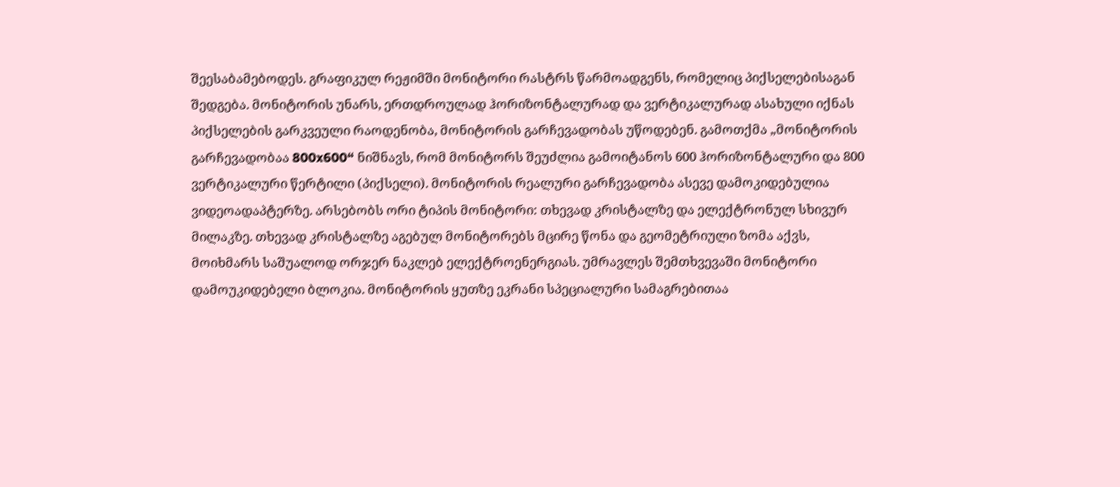შეესაბამებოდეს. გრაფიკულ რეჟიმში მონიტორი რასტრს წარმოადგენს, რომელიც პიქსელებისაგან შედგება. მონიტორის უნარს, ერთდროულად ჰორიზონტალურად და ვერტიკალურად ასახული იქნას პიქსელების გარკვეული რაოდენობა, მონიტორის გარჩევადობას უწოდებენ. გამოთქმა „მონიტორის გარჩევადობაა 800x600“ ნიშნავს, რომ მონიტორს შეუძლია გამოიტანოს 600 ჰორიზონტალური და 800 ვერტიკალური წერტილი (პიქსელი). მონიტორის რეალური გარჩევადობა ასევე დამოკიდებულია ვიდეოადაპტერზე. არსებობს ორი ტიპის მონიტორი: თხევად კრისტალზე და ელექტრონულ სხივურ მილაკზე. თხევად კრისტალზე აგებულ მონიტორებს მცირე წონა და გეომეტრიული ზომა აქვს, მოიხმარს საშუალოდ ორჯერ ნაკლებ ელექტროენერგიას. უმრავლეს შემთხვევაში მონიტორი დამოუკიდებელი ბლოკია. მონიტორის ყუთზე ეკრანი სპეციალური სამაგრებითაა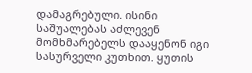დამაგრებული. ისინი საშუალებას აძლევენ მომხმარებელს დააყენონ იგი სასურველი კუთხით. ყუთის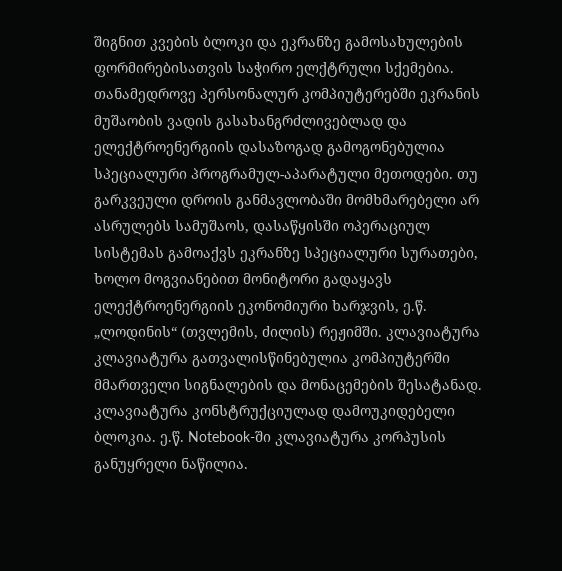შიგნით კვების ბლოკი და ეკრანზე გამოსახულების ფორმირებისათვის საჭირო ელქტრული სქემებია. თანამედროვე პერსონალურ კომპიუტერებში ეკრანის მუშაობის ვადის გასახანგრძლივებლად და ელექტროენერგიის დასაზოგად გამოგონებულია სპეციალური პროგრამულ-აპარატული მეთოდები. თუ გარკვეული დროის განმავლობაში მომხმარებელი არ ასრულებს სამუშაოს, დასაწყისში ოპერაციულ სისტემას გამოაქვს ეკრანზე სპეციალური სურათები, ხოლო მოგვიანებით მონიტორი გადაყავს ელექტროენერგიის ეკონომიური ხარჯვის, ე.წ. „ლოდინის“ (თვლემის, ძილის) რეჟიმში. კლავიატურა კლავიატურა გათვალისწინებულია კომპიუტერში მმართველი სიგნალების და მონაცემების შესატანად. კლავიატურა კონსტრუქციულად დამოუკიდებელი ბლოკია. ე.წ. Notebook-ში კლავიატურა კორპუსის განუყრელი ნაწილია.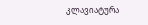კლავიატურა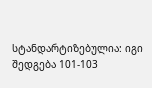სტანდარტიზებულია: იგი შედგება 101-103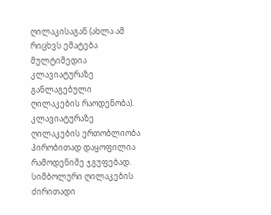ღილაკისაგან (ახლა ამ რიცხვს ემატება მულტიმედია კლავიატურაზე განლაგებული ღილაკების რაოდენობა). კლავიატურაზე ღილაკების ერთობლიობა პირობითად დაყოფილია რამოდენიმე ჯგუფებად. სიმბოლური ღილაკების ძირითადი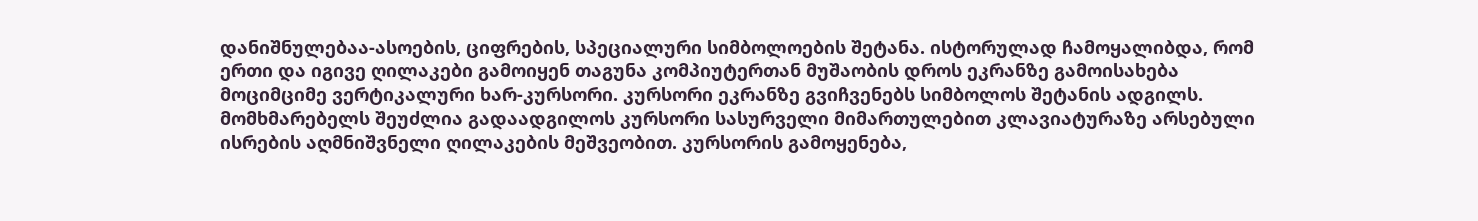დანიშნულებაა-ასოების, ციფრების, სპეციალური სიმბოლოების შეტანა. ისტორულად ჩამოყალიბდა, რომ ერთი და იგივე ღილაკები გამოიყენ თაგუნა კომპიუტერთან მუშაობის დროს ეკრანზე გამოისახება მოციმციმე ვერტიკალური ხარ-კურსორი. კურსორი ეკრანზე გვიჩვენებს სიმბოლოს შეტანის ადგილს. მომხმარებელს შეუძლია გადაადგილოს კურსორი სასურველი მიმართულებით კლავიატურაზე არსებული ისრების აღმნიშვნელი ღილაკების მეშვეობით. კურსორის გამოყენება,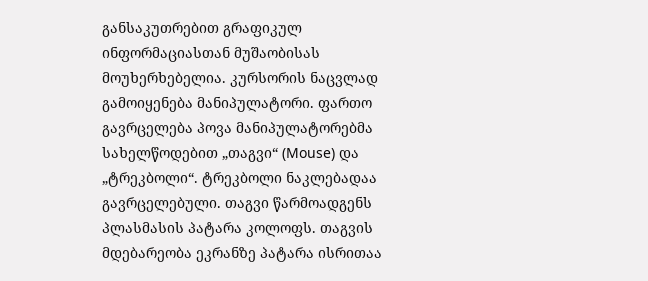განსაკუთრებით გრაფიკულ ინფორმაციასთან მუშაობისას მოუხერხებელია. კურსორის ნაცვლად გამოიყენება მანიპულატორი. ფართო გავრცელება პოვა მანიპულატორებმა სახელწოდებით „თაგვი“ (Mouse) და „ტრეკბოლი“. ტრეკბოლი ნაკლებადაა გავრცელებული. თაგვი წარმოადგენს პლასმასის პატარა კოლოფს. თაგვის მდებარეობა ეკრანზე პატარა ისრითაა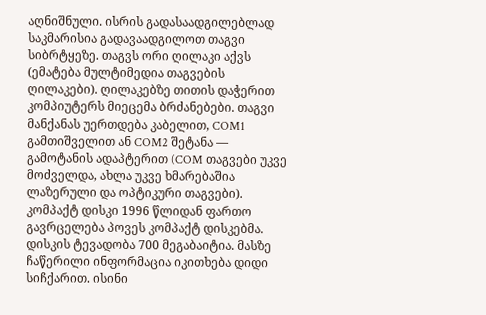აღნიშნული. ისრის გადასაადგილებლად საკმარისია გადავაადგილოთ თაგვი სიბრტყეზე. თაგვს ორი ღილაკი აქვს (ემატება მულტიმედია თაგვების ღილაკები). ღილაკებზე თითის დაჭერით კომპიუტერს მიეცემა ბრძანებები. თაგვი მანქანას უერთდება კაბელით, COM1 გამთიშველით ან COM2 შეტანა — გამოტანის ადაპტერით (COM თაგვები უკვე მოძველდა, ახლა უკვე ხმარებაშია ლაზერული და ოპტიკური თაგვები). კომპაქტ დისკი 1996 წლიდან ფართო გავრცელება პოვეს კომპაქტ დისკებმა. დისკის ტევადობა 700 მეგაბაიტია. მასზე ჩაწერილი ინფორმაცია იკითხება დიდი სიჩქარით. ისინი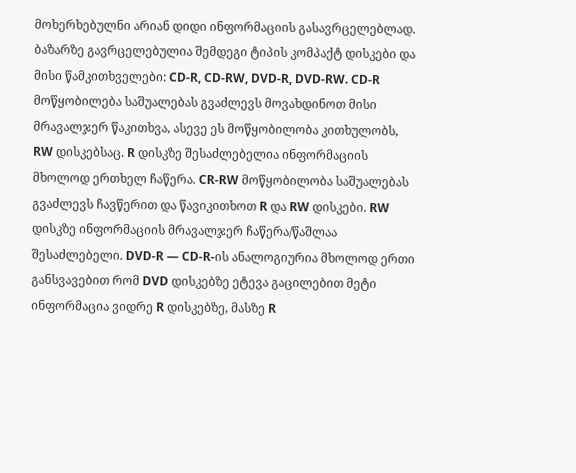მოხერხებულნი არიან დიდი ინფორმაციის გასავრცელებლად. ბაზარზე გავრცელებულია შემდეგი ტიპის კომპაქტ დისკები და მისი წამკითხველები: CD-R, CD-RW, DVD-R, DVD-RW. CD-R მოწყობილება საშუალებას გვაძლევს მოვახდინოთ მისი მრავალჯერ წაკითხვა, ასევე ეს მოწყობილობა კითხულობს, RW დისკებსაც. R დისკზე შესაძლებელია ინფორმაციის მხოლოდ ერთხელ ჩაწერა. CR-RW მოწყობილობა საშუალებას გვაძლევს ჩავწერით და წავიკითხოთ R და RW დისკები. RW დისკზე ინფორმაციის მრავალჯერ ჩაწერა/წაშლაა შესაძლებელი. DVD-R — CD-R-ის ანალოგიურია მხოლოდ ერთი განსვავებით რომ DVD დისკებზე ეტევა გაცილებით მეტი ინფორმაცია ვიდრე R დისკებზე, მასზე R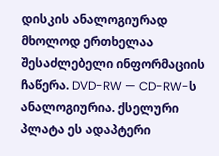დისკის ანალოგიურად მხოლოდ ერთხელაა შესაძლებელი ინფორმაციის ჩაწერა. DVD-RW — CD-RW-ს ანალოგიურია. ქსელური პლატა ეს ადაპტერი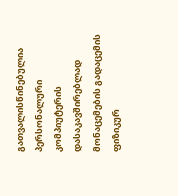გათვალისწინებულია პერსონალური კომპიუტერის დასაკავშირებლად მონაცემების გადაცემის ფიზიკურ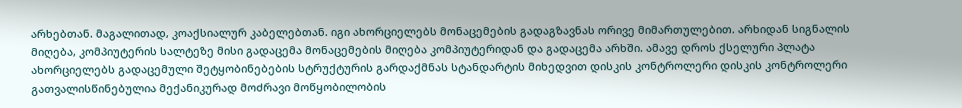არხებთან. მაგალითად, კოაქსიალურ კაბელებთან. იგი ახორციელებს მონაცემების გადაგზავნას ორივე მიმართულებით. არხიდან სიგნალის მიღება, კომპიუტერის სალტეზე მისი გადაცემა მონაცემების მიღება კომპიუტერიდან და გადაცემა არხში. ამავე დროს ქსელური პლატა ახორციელებს გადაცემული შეტყობინებების სტრუქტურის გარდაქმნას სტანდარტის მიხედვით დისკის კონტროლერი დისკის კონტროლერი გათვალისწინებულია მექანიკურად მოძრავი მოწყობილობის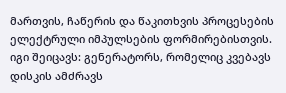მართვის, ჩაწერის და წაკითხვის პროცესების ელექტრული იმპულსების ფორმირებისთვის. იგი შეიცავს: გენერატორს, რომელიც კვებავს დისკის ამძრავს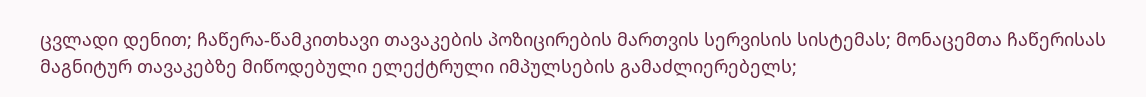ცვლადი დენით; ჩაწერა-წამკითხავი თავაკების პოზიცირების მართვის სერვისის სისტემას; მონაცემთა ჩაწერისას მაგნიტურ თავაკებზე მიწოდებული ელექტრული იმპულსების გამაძლიერებელს;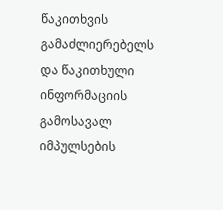წაკითხვის გამაძლიერებელს და წაკითხული ინფორმაციის გამოსავალ იმპულსების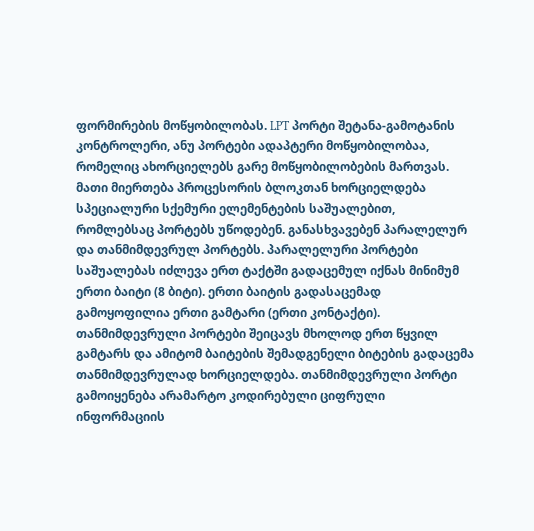ფორმირების მოწყობილობას. LPT პორტი შეტანა-გამოტანის კონტროლერი, ანუ პორტები ადაპტერი მოწყობილობაა, რომელიც ახორციელებს გარე მოწყობილობების მართვას. მათი მიერთება პროცესორის ბლოკთან ხორციელდება სპეციალური სქემური ელემენტების საშუალებით, რომლებსაც პორტებს უწოდებენ. განასხვავებენ პარალელურ და თანმიმდევრულ პორტებს. პარალელური პორტები საშუალებას იძლევა ერთ ტაქტში გადაცემულ იქნას მინიმუმ ერთი ბაიტი (8 ბიტი). ერთი ბაიტის გადასაცემად გამოყოფილია ერთი გამტარი (ერთი კონტაქტი). თანმიმდევრული პორტები შეიცავს მხოლოდ ერთ წყვილ გამტარს და ამიტომ ბაიტების შემადგენელი ბიტების გადაცემა თანმიმდევრულად ხორციელდება. თანმიმდევრული პორტი გამოიყენება არამარტო კოდირებული ციფრული ინფორმაციის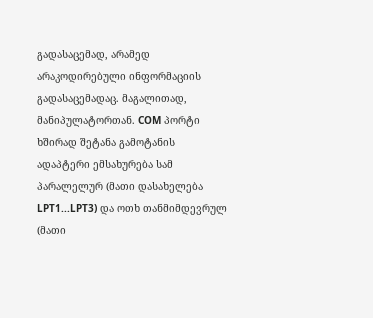გადასაცემად, არამედ არაკოდირებული ინფორმაციის გადასაცემადაც. მაგალითად, მანიპულატორთან. COM პორტი ხშირად შეტანა გამოტანის ადაპტერი ემსახურება სამ პარალელურ (მათი დასახელება LPT1...LPT3) და ოთხ თანმიმდევრულ (მათი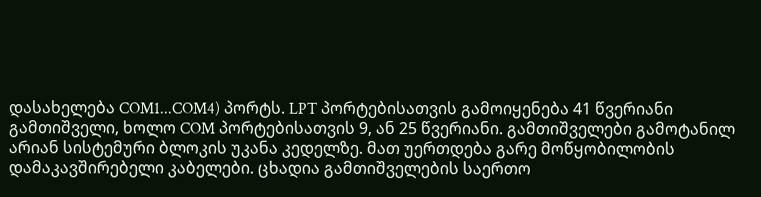დასახელება COM1...COM4) პორტს. LPT პორტებისათვის გამოიყენება 41 წვერიანი გამთიშველი, ხოლო COM პორტებისათვის 9, ან 25 წვერიანი. გამთიშველები გამოტანილ არიან სისტემური ბლოკის უკანა კედელზე. მათ უერთდება გარე მოწყობილობის დამაკავშირებელი კაბელები. ცხადია გამთიშველების საერთო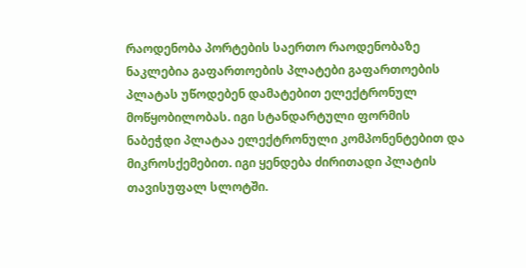რაოდენობა პორტების საერთო რაოდენობაზე ნაკლებია გაფართოების პლატები გაფართოების პლატას უწოდებენ დამატებით ელექტრონულ მოწყობილობას. იგი სტანდარტული ფორმის ნაბეჭდი პლატაა ელექტრონული კომპონენტებით და მიკროსქემებით. იგი ყენდება ძირითადი პლატის თავისუფალ სლოტში.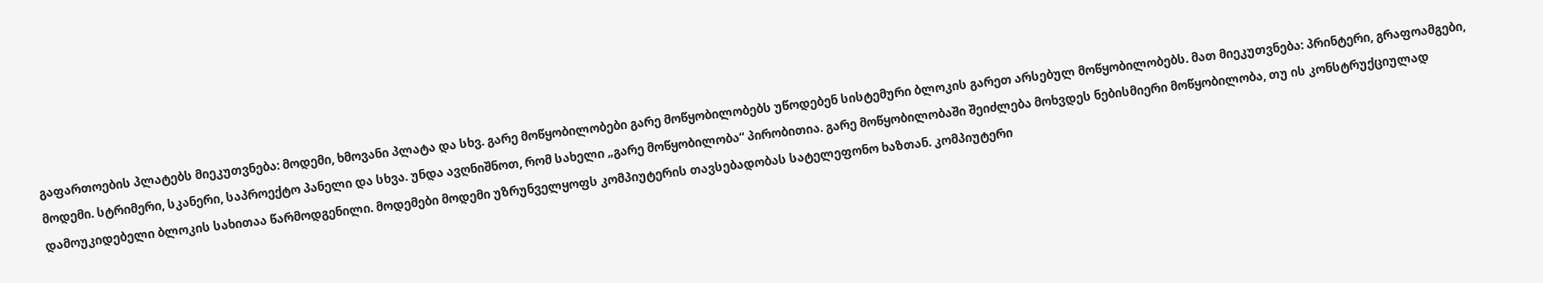გაფართოების პლატებს მიეკუთვნება: მოდემი, ხმოვანი პლატა და სხვ. გარე მოწყობილობები გარე მოწყობილობებს უწოდებენ სისტემური ბლოკის გარეთ არსებულ მოწყობილობებს. მათ მიეკუთვნება: პრინტერი, გრაფოამგები, მოდემი. სტრიმერი, სკანერი, საპროექტო პანელი და სხვა. უნდა ავღნიშნოთ, რომ სახელი „გარე მოწყობილობა“ პირობითია. გარე მოწყობილობაში შეიძლება მოხვდეს ნებისმიერი მოწყობილობა, თუ ის კონსტრუქციულად დამოუკიდებელი ბლოკის სახითაა წარმოდგენილი. მოდემები მოდემი უზრუნველყოფს კომპიუტერის თავსებადობას სატელეფონო ხაზთან. კომპიუტერი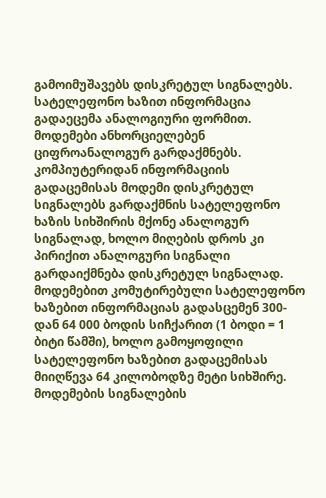გამოიმუშავებს დისკრეტულ სიგნალებს. სატელეფონო ხაზით ინფორმაცია გადაეცემა ანალოგიური ფორმით. მოდემები ანხორციელებენ ციფროანალოგურ გარდაქმნებს. კომპიუტერიდან ინფორმაციის გადაცემისას მოდემი დისკრეტულ სიგნალებს გარდაქმნის სატელეფონო ხაზის სიხშირის მქონე ანალოგურ სიგნალად, ხოლო მიღების დროს კი პირიქით ანალოგური სიგნალი გარდაიქმნება დისკრეტულ სიგნალად. მოდემებით კომუტირებული სატელეფონო ხაზებით ინფორმაციას გადასცემენ 300-დან 64 000 ბოდის სიჩქარით (1 ბოდი = 1 ბიტი წამში), ხოლო გამოყოფილი სატელეფონო ხაზებით გადაცემისას მიიღწევა 64 კილობოდზე მეტი სიხშირე. მოდემების სიგნალების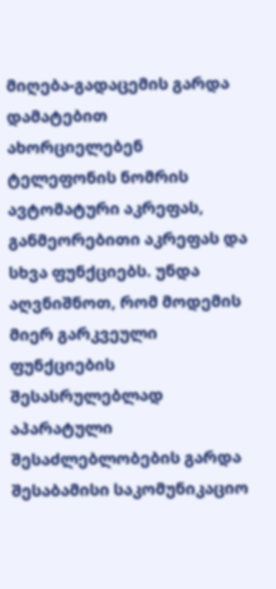მიღება-გადაცემის გარდა დამატებით ახორციელებენ ტელეფონის ნომრის ავტომატური აკრეფას, განმეორებითი აკრეფას და სხვა ფუნქციებს. უნდა აღვნიშნოთ, რომ მოდემის მიერ გარკვეული ფუნქციების შესასრულებლად აპარატული შესაძლებლობების გარდა შესაბამისი საკომუნიკაციო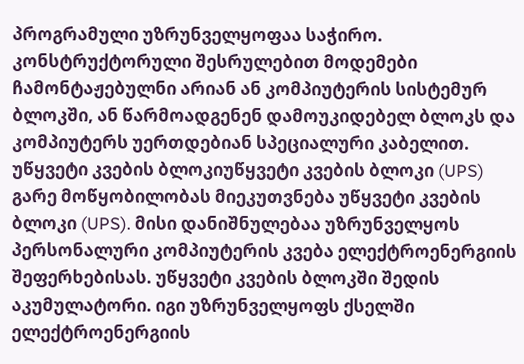პროგრამული უზრუნველყოფაა საჭირო. კონსტრუქტორული შესრულებით მოდემები ჩამონტაჟებულნი არიან ან კომპიუტერის სისტემურ ბლოკში, ან წარმოადგენენ დამოუკიდებელ ბლოკს და კომპიუტერს უერთდებიან სპეციალური კაბელით. უწყვეტი კვების ბლოკიუწყვეტი კვების ბლოკი (UPS) გარე მოწყობილობას მიეკუთვნება უწყვეტი კვების ბლოკი (UPS). მისი დანიშნულებაა უზრუნველყოს პერსონალური კომპიუტერის კვება ელექტროენერგიის შეფერხებისას. უწყვეტი კვების ბლოკში შედის აკუმულატორი. იგი უზრუნველყოფს ქსელში ელექტროენერგიის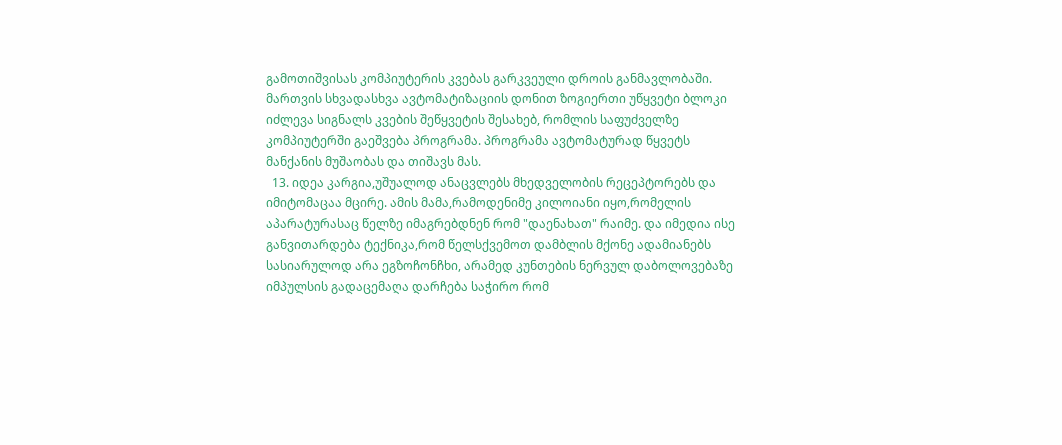გამოთიშვისას კომპიუტერის კვებას გარკვეული დროის განმავლობაში. მართვის სხვადასხვა ავტომატიზაციის დონით ზოგიერთი უწყვეტი ბლოკი იძლევა სიგნალს კვების შეწყვეტის შესახებ, რომლის საფუძველზე კომპიუტერში გაეშვება პროგრამა. პროგრამა ავტომატურად წყვეტს მანქანის მუშაობას და თიშავს მას.
  13. იდეა კარგია,უშუალოდ ანაცვლებს მხედველობის რეცეპტორებს და იმიტომაცაა მცირე. ამის მამა,რამოდენიმე კილოიანი იყო,რომელის აპარატურასაც წელზე იმაგრებდნენ რომ "დაენახათ" რაიმე. და იმედია ისე განვითარდება ტექნიკა,რომ წელსქვემოთ დამბლის მქონე ადამიანებს სასიარულოდ არა ეგზოჩონჩხი, არამედ კუნთების ნერვულ დაბოლოვებაზე იმპულსის გადაცემაღა დარჩება საჭირო რომ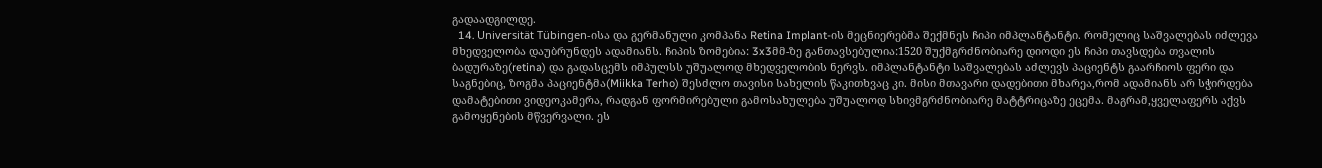გადაადგილდე.
  14. Universität Tübingen-ისა და გერმანული კომპანა Retina Implant-ის მეცნიერებმა შექმნეს ჩიპი იმპლანტანტი. რომელიც საშვალებას იძლევა მხედველობა დაუბრუნდეს ადამიანს. ჩიპის ზომებია: 3x3მმ-ზე განთავსებულია:1520 შუქმგრძნობიარე დიოდი ეს ჩიპი თავსდება თვალის ბადურაზე(retina) და გადასცემს იმპულსს უშუალოდ მხედველობის ნერვს. იმპლანტანტი საშვალებას აძლევს პაციენტს გაარჩიოს ფერი და საგნებიც, ზოგმა პაციენტმა(Miikka Terho) შესძლო თავისი სახელის წაკითხვაც კი. მისი მთავარი დადებითი მხარეა,რომ ადამიანს არ სჭირდება დამატებითი ვიდეოკამერა, რადგან ფორმირებული გამოსახულება უშუალოდ სხივმგრძნობიარე მატტრიცაზე ეცემა. მაგრამ,ყველაფერს აქვს გამოყენების მწვერვალი. ეს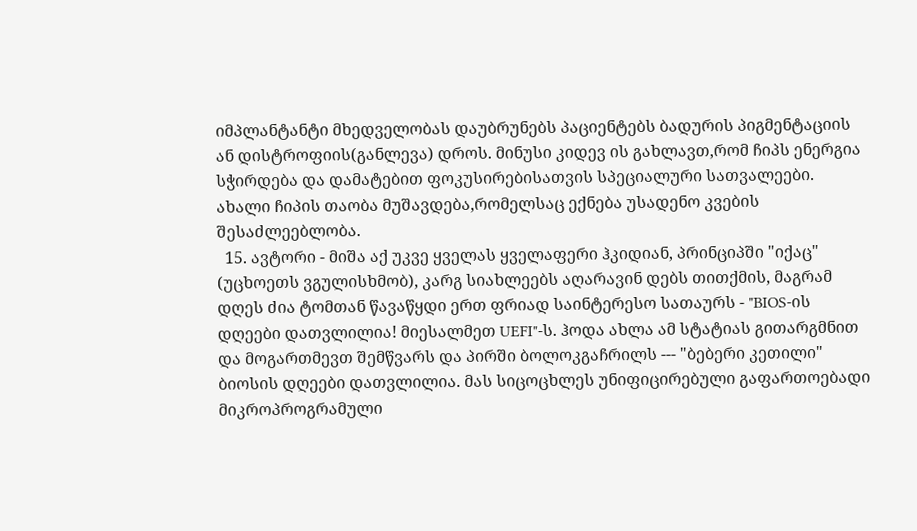იმპლანტანტი მხედველობას დაუბრუნებს პაციენტებს ბადურის პიგმენტაციის ან დისტროფიის(განლევა) დროს. მინუსი კიდევ ის გახლავთ,რომ ჩიპს ენერგია სჭირდება და დამატებით ფოკუსირებისათვის სპეციალური სათვალეები. ახალი ჩიპის თაობა მუშავდება,რომელსაც ექნება უსადენო კვების შესაძლეებლობა.
  15. ავტორი - მიშა აქ უკვე ყველას ყველაფერი ჰკიდიან, პრინციპში "იქაც" (უცხოეთს ვგულისხმობ), კარგ სიახლეებს აღარავინ დებს თითქმის, მაგრამ დღეს ძია ტომთან წავაწყდი ერთ ფრიად საინტერესო სათაურს - "BIOS-ის დღეები დათვლილია! მიესალმეთ UEFI"-ს. ჰოდა ახლა ამ სტატიას გითარგმნით და მოგართმევთ შემწვარს და პირში ბოლოკგაჩრილს --- "ბებერი კეთილი" ბიოსის დღეები დათვლილია. მას სიცოცხლეს უნიფიცირებული გაფართოებადი მიკროპროგრამული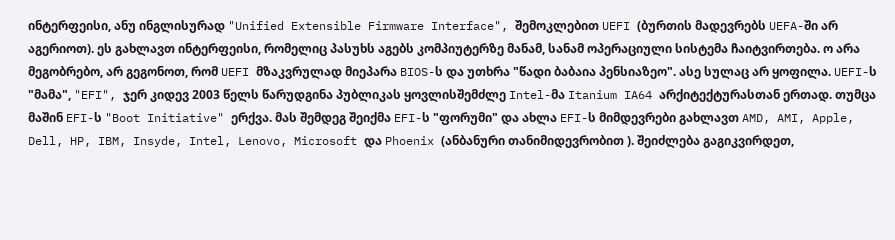ინტერფეისი, ანუ ინგლისურად "Unified Extensible Firmware Interface", შემოკლებით UEFI (ბურთის მადევრებს UEFA-ში არ აგერიოთ). ეს გახლავთ ინტერფეისი, რომელიც პასუხს აგებს კომპიუტერზე მანამ, სანამ ოპერაციული სისტემა ჩაიტვირთება. ო არა მეგობრებო, არ გეგონოთ, რომ UEFI მზაკვრულად მიეპარა BIOS-ს და უთხრა "წადი ბაბაია პენსიაზეო". ასე სულაც არ ყოფილა. UEFI-ს "მამა", "EFI", ჯერ კიდევ 2003 წელს წარუდგინა პუბლიკას ყოვლისშემძლე Intel-მა Itanium IA64 არქიტექტურასთან ერთად. თუმცა მაშინ EFI-ს "Boot Initiative" ერქვა. მას შემდეგ შეიქმა EFI-ს "ფორუმი" და ახლა EFI-ს მიმდევრები გახლავთ AMD, AMI, Apple, Dell, HP, IBM, Insyde, Intel, Lenovo, Microsoft და Phoenix (ანბანური თანიმიდევრობით ). შეიძლება გაგიკვირდეთ,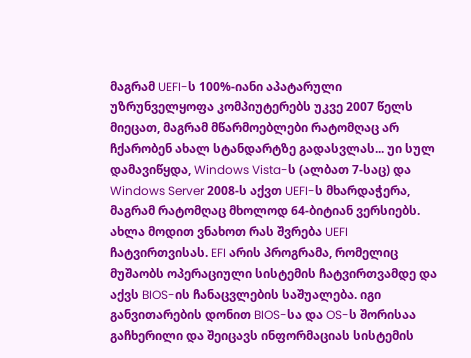მაგრამ UEFI-ს 100%-იანი აპატარული უზრუნველყოფა კომპიუტერებს უკვე 2007 წელს მიეცათ, მაგრამ მწარმოებლები რატომღაც არ ჩქარობენ ახალ სტანდარტზე გადასვლას... უი სულ დამავიწყდა, Windows Vista-ს (ალბათ 7-საც) და Windows Server 2008-ს აქვთ UEFI-ს მხარდაჭერა, მაგრამ რატომღაც მხოლოდ 64-ბიტიან ვერსიებს. ახლა მოდით ვნახოთ რას შვრება UEFI ჩატვირთვისას. EFI არის პროგრამა, რომელიც მუშაობს ოპერაციული სისტემის ჩატვირთვამდე და აქვს BIOS-ის ჩანაცვლების საშუალება. იგი განვითარების დონით BIOS-სა და OS-ს შორისაა გაჩხერილი და შეიცავს ინფორმაციას სისტემის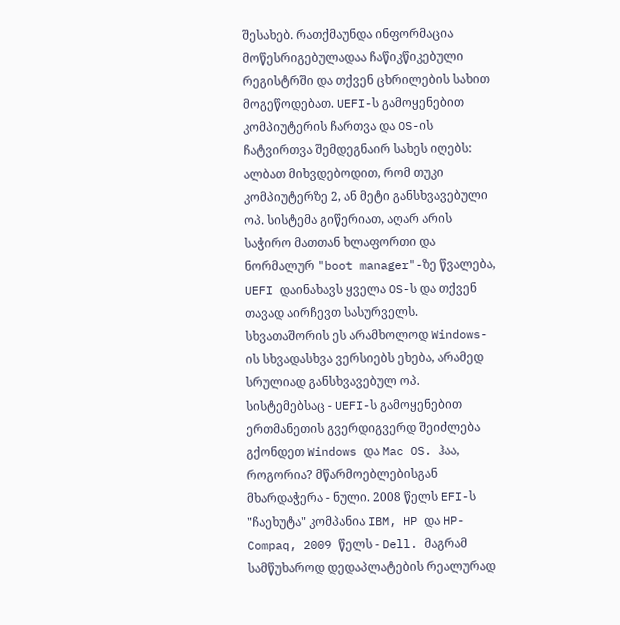შესახებ. რათქმაუნდა ინფორმაცია მოწესრიგებულადაა ჩაწიკწიკებული რეგისტრში და თქვენ ცხრილების სახით მოგეწოდებათ. UEFI-ს გამოყენებით კომპიუტერის ჩართვა და OS-ის ჩატვირთვა შემდეგნაირ სახეს იღებს: ალბათ მიხვდებოდით, რომ თუკი კომპიუტერზე 2, ან მეტი განსხვავებული ოპ. სისტემა გიწერიათ, აღარ არის საჭირო მათთან ხლაფორთი და ნორმალურ "boot manager"-ზე წვალება, UEFI დაინახავს ყველა OS-ს და თქვენ თავად აირჩევთ სასურველს. სხვათაშორის ეს არამხოლოდ Windows-ის სხვადასხვა ვერსიებს ეხება, არამედ სრულიად განსხვავებულ ოპ. სისტემებსაც - UEFI-ს გამოყენებით ერთმანეთის გვერდიგვერდ შეიძლება გქონდეთ Windows და Mac OS. ჰაა, როგორია? მწარმოებლებისგან მხარდაჭერა - ნული. 2008 წელს EFI-ს "ჩაეხუტა" კომპანია IBM, HP და HP-Compaq, 2009 წელს - Dell. მაგრამ სამწუხაროდ დედაპლატების რეალურად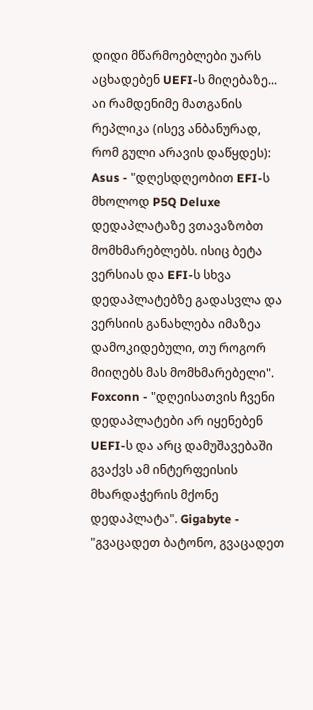დიდი მწარმოებლები უარს აცხადებენ UEFI-ს მიღებაზე... აი რამდენიმე მათგანის რეპლიკა (ისევ ანბანურად, რომ გული არავის დაწყდეს): Asus - "დღესდღეობით EFI-ს მხოლოდ P5Q Deluxe დედაპლატაზე ვთავაზობთ მომხმარებლებს. ისიც ბეტა ვერსიას და EFI-ს სხვა დედაპლატებზე გადასვლა და ვერსიის განახლება იმაზეა დამოკიდებული, თუ როგორ მიიღებს მას მომხმარებელი". Foxconn - "დღეისათვის ჩვენი დედაპლატები არ იყენებენ UEFI-ს და არც დამუშავებაში გვაქვს ამ ინტერფეისის მხარდაჭერის მქონე დედაპლატა". Gigabyte - "გვაცადეთ ბატონო, გვაცადეთ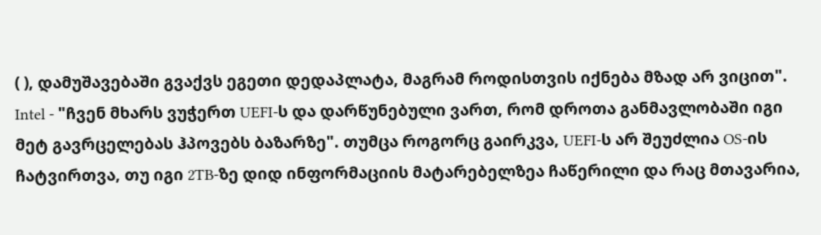( ), დამუშავებაში გვაქვს ეგეთი დედაპლატა, მაგრამ როდისთვის იქნება მზად არ ვიცით". Intel - "ჩვენ მხარს ვუჭერთ UEFI-ს და დარწუნებული ვართ, რომ დროთა განმავლობაში იგი მეტ გავრცელებას ჰპოვებს ბაზარზე". თუმცა როგორც გაირკვა, UEFI-ს არ შეუძლია OS-ის ჩატვირთვა, თუ იგი 2TB-ზე დიდ ინფორმაციის მატარებელზეა ჩაწერილი და რაც მთავარია,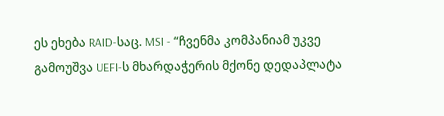ეს ეხება RAID-საც. MSI - “ჩვენმა კომპანიამ უკვე გამოუშვა UEFI-ს მხარდაჭერის მქონე დედაპლატა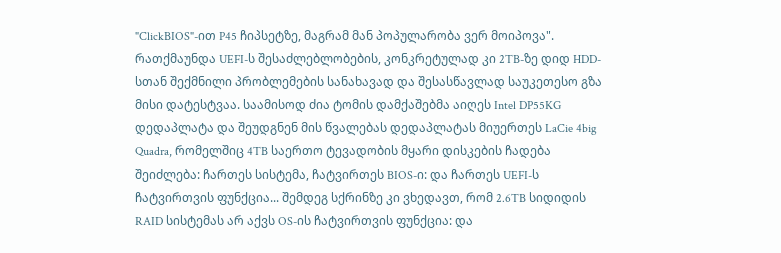"ClickBIOS"-ით P45 ჩიპსეტზე, მაგრამ მან პოპულარობა ვერ მოიპოვა". რათქმაუნდა UEFI-ს შესაძლებლობების, კონკრეტულად კი 2TB-ზე დიდ HDD-სთან შექმნილი პრობლემების სანახავად და შესასწავლად საუკეთესო გზა მისი დატესტვაა. საამისოდ ძია ტომის დამქაშებმა აიღეს Intel DP55KG დედაპლატა და შეუდგნენ მის წვალებას დედაპლატას მიუერთეს LaCie 4big Quadra, რომელშიც 4TB საერთო ტევადობის მყარი დისკების ჩადება შეიძლება: ჩართეს სისტემა, ჩატვირთეს BIOS-ი: და ჩართეს UEFI-ს ჩატვირთვის ფუნქცია... შემდეგ სქრინზე კი ვხედავთ, რომ 2.6TB სიდიდის RAID სისტემას არ აქვს OS-ის ჩატვირთვის ფუნქცია: და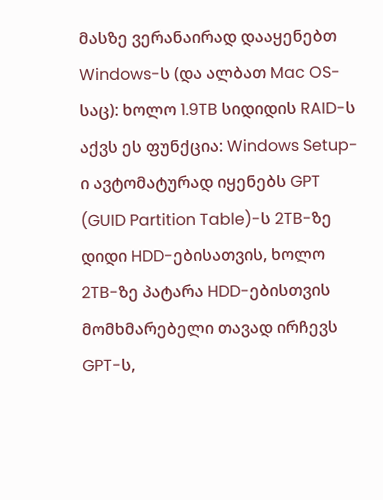მასზე ვერანაირად დააყენებთ Windows-ს (და ალბათ Mac OS-საც): ხოლო 1.9TB სიდიდის RAID-ს აქვს ეს ფუნქცია: Windows Setup-ი ავტომატურად იყენებს GPT (GUID Partition Table)-ს 2TB-ზე დიდი HDD-ებისათვის, ხოლო 2TB-ზე პატარა HDD-ებისთვის მომხმარებელი თავად ირჩევს GPT-ს,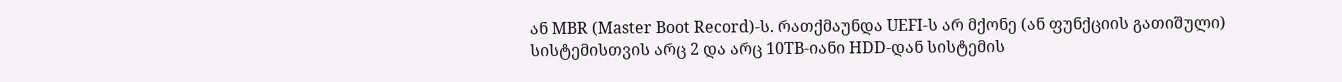ან MBR (Master Boot Record)-ს. რათქმაუნდა UEFI-ს არ მქონე (ან ფუნქციის გათიშული) სისტემისთვის არც 2 და არც 10TB-იანი HDD-დან სისტემის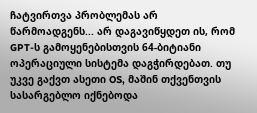ჩატვირთვა პრობლემას არ წარმოადგენს... არ დაგავიწყდეთ ის, რომ GPT-ს გამოყენებისთვის 64-ბიტიანი ოპერაციული სისტემა დაგჭირდებათ. თუ უკვე გაქვთ ასეთი OS, მაშინ თქვენთვის სასარგებლო იქნებოდა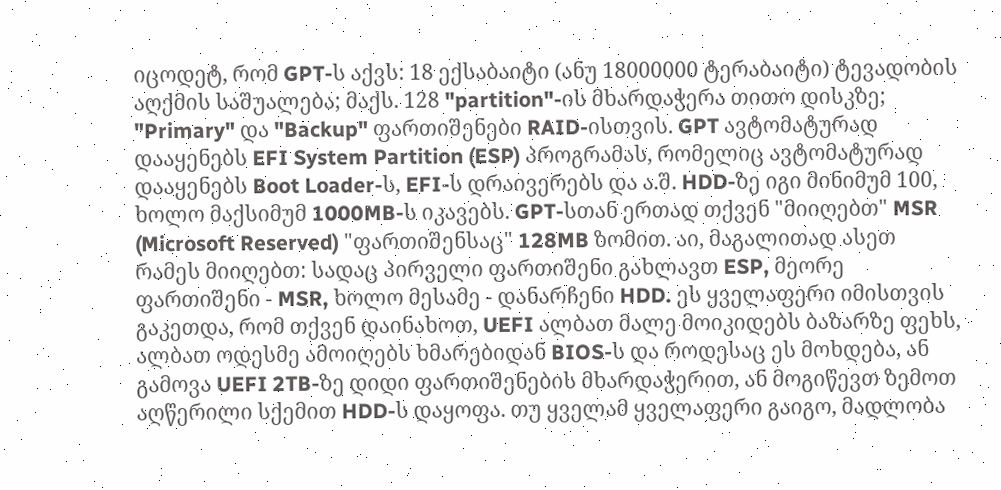იცოდეტ, რომ GPT-ს აქვს: 18 ექსაბაიტი (ანუ 18000000 ტერაბაიტი) ტევადობის აღქმის საშუალება; მაქს. 128 "partition"-ის მხარდაჭერა თითო დისკზე; "Primary" და "Backup" ფართიშენები RAID-ისთვის. GPT ავტომატურად დააყენებს EFI System Partition (ESP) პროგრამას, რომელიც ავტომატურად დააყენებს Boot Loader-ს, EFI-ს დრაივერებს და ა.შ. HDD-ზე იგი მინიმუმ 100, ხოლო მაქსიმუმ 1000MB-ს იკავებს. GPT-სთან ერთად თქვენ "მიიღებთ" MSR (Microsoft Reserved) "ფართიშენსაც" 128MB ზომით. აი, მაგალითად ასეთ რამეს მიიღებთ: სადაც პირველი ფართიშენი გახლავთ ESP, მეორე ფართიშენი - MSR, ხოლო მესამე - დანარჩენი HDD. ეს ყველაფერი იმისთვის გაკეთდა, რომ თქვენ დაინახოთ, UEFI ალბათ მალე მოიკიდებს ბაზარზე ფეხს, ალბათ ოდესმე ამოიღებს ხმარებიდან BIOS-ს და როდესაც ეს მოხდება, ან გამოვა UEFI 2TB-ზე დიდი ფართიშენების მხარდაჭერით, ან მოგიწევთ ზემოთ აღწერილი სქემით HDD-ს დაყოფა. თუ ყველამ ყველაფერი გაიგო, მადლობა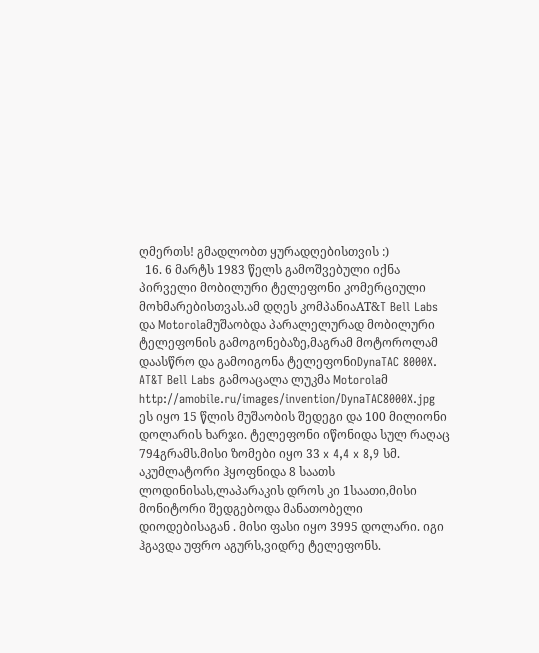ღმერთს! გმადლობთ ყურადღებისთვის :)
  16. 6 მარტს 1983 წელს გამოშვებული იქნა პირველი მობილური ტელეფონი კომერციული მოხმარებისთვას.ამ დღეს კომპანიაAT&T Bell Labs და Motorolaმუშაობდა პარალელურად მობილური ტელეფონის გამოგონებაზე,მაგრამ მოტოროლამ დაასწრო და გამოიგონა ტელეფონიDynaTAC 8000X. AT&T Bell Labs გამოაცალა ლუკმა Motorolaმ http://amobile.ru/images/invention/DynaTAC8000X.jpg ეს იყო 15 წლის მუშაობის შედეგი და 100 მილიონი დოლარის ხარჯი. ტელეფონი იწონიდა სულ რაღაც 794გრამს.მისი ზომები იყო 33 x 4,4 x 8,9 სმ. აკუმლატორი ჰყოფნიდა 8 საათს ლოდინისას,ლაპარაკის დროს კი 1საათი,მისი მონიტორი შედგებოდა მანათობელი დიოდებისაგან . მისი ფასი იყო 3995 დოლარი. იგი ჰგავდა უფრო აგურს,ვიდრე ტელეფონს.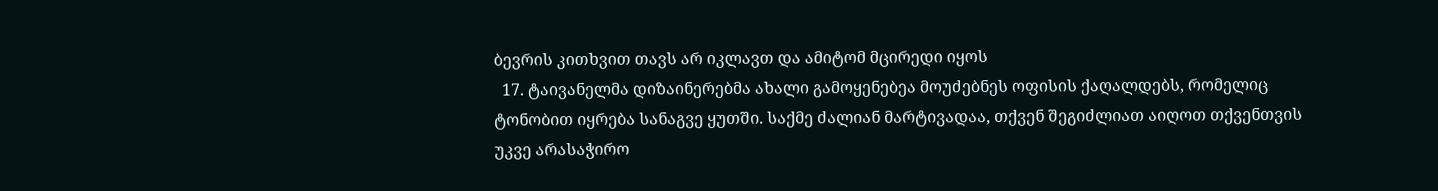ბევრის კითხვით თავს არ იკლავთ და ამიტომ მცირედი იყოს
  17. ტაივანელმა დიზაინერებმა ახალი გამოყენებეა მოუძებნეს ოფისის ქაღალდებს, რომელიც ტონობით იყრება სანაგვე ყუთში. საქმე ძალიან მარტივადაა, თქვენ შეგიძლიათ აიღოთ თქვენთვის უკვე არასაჭირო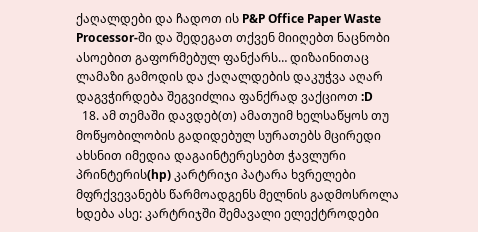ქაღალდები და ჩადოთ ის P&P Office Paper Waste Processor-ში და შედეგათ თქვენ მიიღებთ ნაცნობი ასოებით გაფორმებულ ფანქარს… დიზაინითაც ლამაზი გამოდის და ქაღალდების დაკუჭვა აღარ დაგვჭირდება შეგვიძლია ფანქრად ვაქციოთ :D
  18. ამ თემაში დავდებ(თ) ამათუიმ ხელსაწყოს თუ მოწყობილობის გადიდებულ სურათებს მცირედი ახსნით იმედია დაგაინტერესებთ ჭავლური პრინტერის(hp) კარტრიჯი პატარა ხვრელები მფრქვევანებს წარმოადგენს მელნის გადმოსროლა ხდება ასე: კარტრიჯში შემავალი ელექტროდები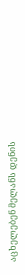აცხელებენ მელანს დენის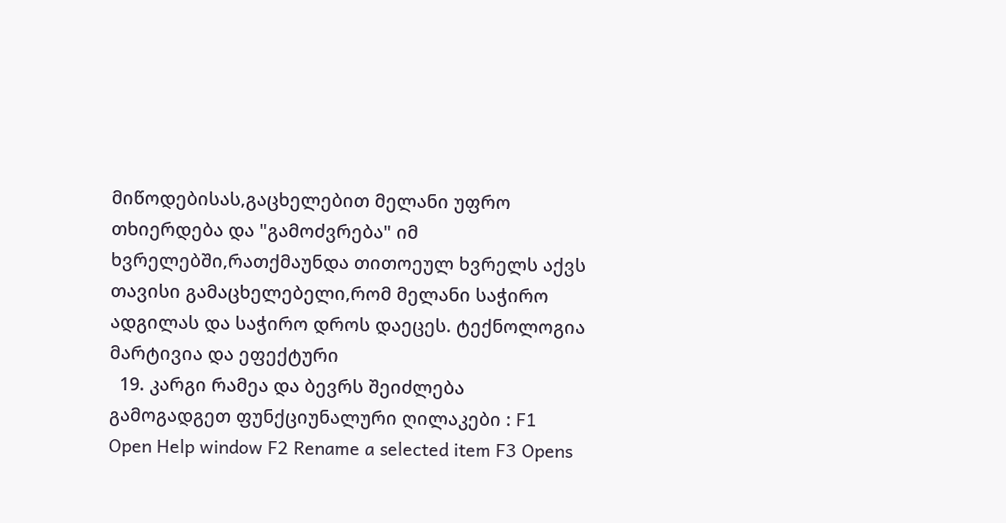მიწოდებისას,გაცხელებით მელანი უფრო თხიერდება და "გამოძვრება" იმ ხვრელებში,რათქმაუნდა თითოეულ ხვრელს აქვს თავისი გამაცხელებელი,რომ მელანი საჭირო ადგილას და საჭირო დროს დაეცეს. ტექნოლოგია მარტივია და ეფექტური
  19. კარგი რამეა და ბევრს შეიძლება გამოგადგეთ ფუნქციუნალური ღილაკები : F1 Open Help window F2 Rename a selected item F3 Opens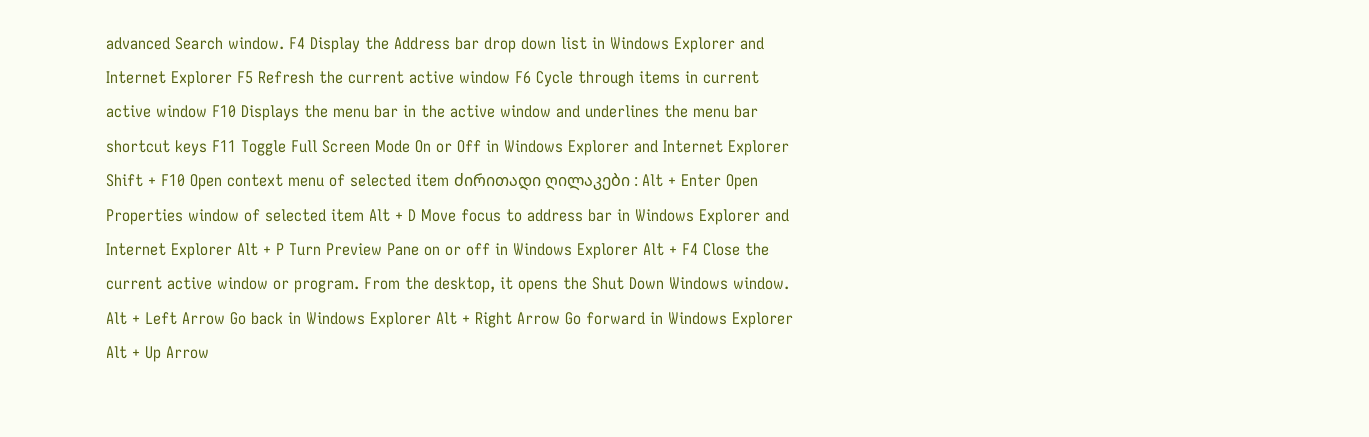advanced Search window. F4 Display the Address bar drop down list in Windows Explorer and Internet Explorer F5 Refresh the current active window F6 Cycle through items in current active window F10 Displays the menu bar in the active window and underlines the menu bar shortcut keys F11 Toggle Full Screen Mode On or Off in Windows Explorer and Internet Explorer Shift + F10 Open context menu of selected item ძირითადი ღილაკები : Alt + Enter Open Properties window of selected item Alt + D Move focus to address bar in Windows Explorer and Internet Explorer Alt + P Turn Preview Pane on or off in Windows Explorer Alt + F4 Close the current active window or program. From the desktop, it opens the Shut Down Windows window. Alt + Left Arrow Go back in Windows Explorer Alt + Right Arrow Go forward in Windows Explorer Alt + Up Arrow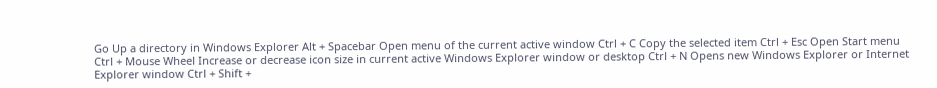Go Up a directory in Windows Explorer Alt + Spacebar Open menu of the current active window Ctrl + C Copy the selected item Ctrl + Esc Open Start menu Ctrl + Mouse Wheel Increase or decrease icon size in current active Windows Explorer window or desktop Ctrl + N Opens new Windows Explorer or Internet Explorer window Ctrl + Shift +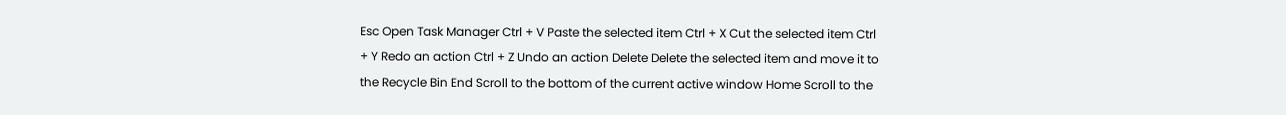Esc Open Task Manager Ctrl + V Paste the selected item Ctrl + X Cut the selected item Ctrl + Y Redo an action Ctrl + Z Undo an action Delete Delete the selected item and move it to the Recycle Bin End Scroll to the bottom of the current active window Home Scroll to the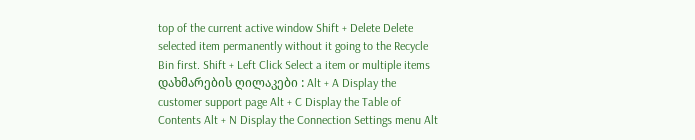top of the current active window Shift + Delete Delete selected item permanently without it going to the Recycle Bin first. Shift + Left Click Select a item or multiple items დახმარების ღილაკები : Alt + A Display the customer support page Alt + C Display the Table of Contents Alt + N Display the Connection Settings menu Alt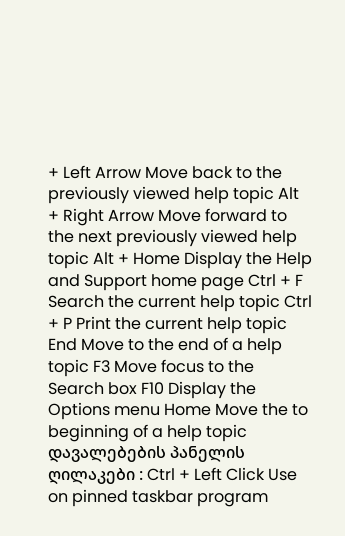+ Left Arrow Move back to the previously viewed help topic Alt + Right Arrow Move forward to the next previously viewed help topic Alt + Home Display the Help and Support home page Ctrl + F Search the current help topic Ctrl + P Print the current help topic End Move to the end of a help topic F3 Move focus to the Search box F10 Display the Options menu Home Move the to beginning of a help topic დავალებების პანელის ღილაკები : Ctrl + Left Click Use on pinned taskbar program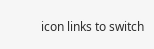icon links to switch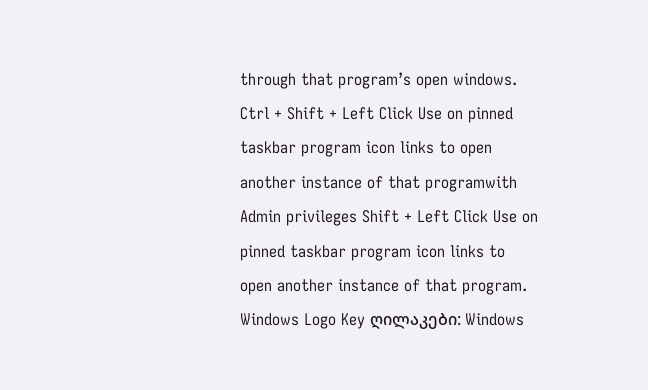through that program’s open windows. Ctrl + Shift + Left Click Use on pinned taskbar program icon links to open another instance of that programwith Admin privileges Shift + Left Click Use on pinned taskbar program icon links to open another instance of that program. Windows Logo Key ღილაკები: Windows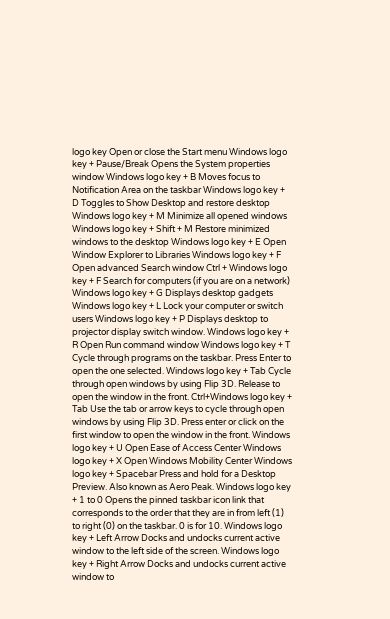logo key Open or close the Start menu Windows logo key + Pause/Break Opens the System properties window Windows logo key + B Moves focus to Notification Area on the taskbar Windows logo key + D Toggles to Show Desktop and restore desktop Windows logo key + M Minimize all opened windows Windows logo key + Shift + M Restore minimized windows to the desktop Windows logo key + E Open Window Explorer to Libraries Windows logo key + F Open advanced Search window Ctrl + Windows logo key + F Search for computers (if you are on a network) Windows logo key + G Displays desktop gadgets Windows logo key + L Lock your computer or switch users Windows logo key + P Displays desktop to projector display switch window. Windows logo key + R Open Run command window Windows logo key + T Cycle through programs on the taskbar. Press Enter to open the one selected. Windows logo key + Tab Cycle through open windows by using Flip 3D. Release to open the window in the front. Ctrl+Windows logo key + Tab Use the tab or arrow keys to cycle through open windows by using Flip 3D. Press enter or click on the first window to open the window in the front. Windows logo key + U Open Ease of Access Center Windows logo key + X Open Windows Mobility Center Windows logo key + Spacebar Press and hold for a Desktop Preview. Also known as Aero Peak. Windows logo key + 1 to 0 Opens the pinned taskbar icon link that corresponds to the order that they are in from left (1) to right (0) on the taskbar. 0 is for 10. Windows logo key + Left Arrow Docks and undocks current active window to the left side of the screen. Windows logo key + Right Arrow Docks and undocks current active window to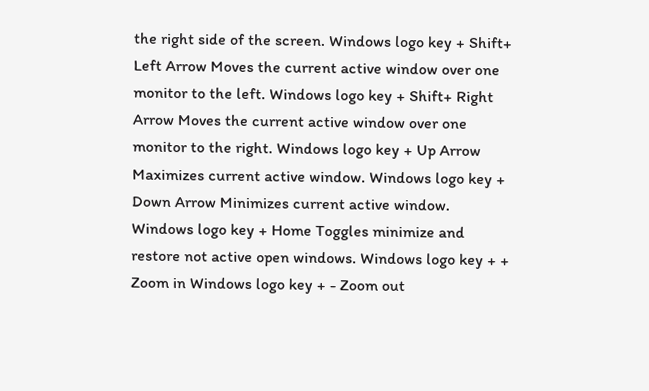the right side of the screen. Windows logo key + Shift+ Left Arrow Moves the current active window over one monitor to the left. Windows logo key + Shift+ Right Arrow Moves the current active window over one monitor to the right. Windows logo key + Up Arrow Maximizes current active window. Windows logo key + Down Arrow Minimizes current active window. Windows logo key + Home Toggles minimize and restore not active open windows. Windows logo key + + Zoom in Windows logo key + - Zoom out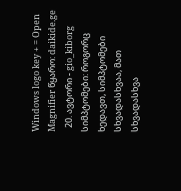Windows logo key + = Open Magnifier წყარო: daikide.ge
  20. ავტორი - gio_kiborg სიმპტომები: როგორც ხედავთ, სიმპტომები სხვადასხვაა, მათ სხვადასხვა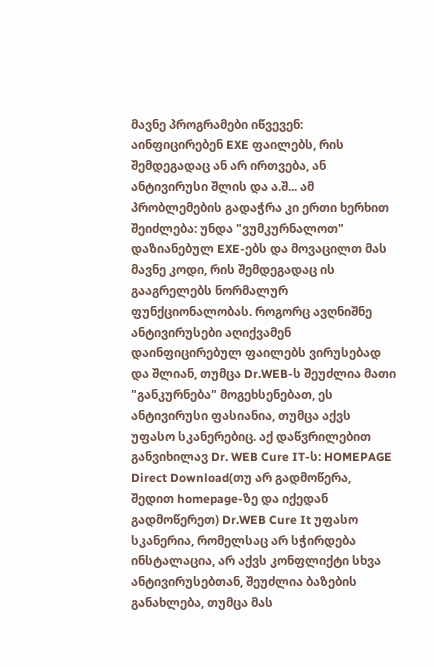მავნე პროგრამები იწვევენ: აინფიცირებენ EXE ფაილებს, რის შემდეგადაც ან არ ირთვება, ან ანტივირუსი შლის და ა.შ... ამ პრობლემების გადაჭრა კი ერთი ხერხით შეიძლება: უნდა "ვუმკურნალოთ" დაზიანებულ EXE-ებს და მოვაცილთ მას მავნე კოდი, რის შემდეგადაც ის გააგრელებს ნორმალურ ფუნქციონალობას. როგორც ავღნიშნე ანტივირუსები აღიქვამენ დაინფიცირებულ ფაილებს ვირუსებად და შლიან, თუმცა Dr.WEB-ს შეუძლია მათი "განკურნება" მოგეხსენებათ, ეს ანტივირუსი ფასიანია, თუმცა აქვს უფასო სკანერებიც. აქ დაწვრილებით განვიხილავ Dr. WEB Cure IT-ს: HOMEPAGE Direct Download(თუ არ გადმოწერა, შედით homepage-ზე და იქედან გადმოწერეთ) Dr.WEB Cure It უფასო სკანერია, რომელსაც არ სჭირდება ინსტალაცია, არ აქვს კონფლიქტი სხვა ანტივირუსებთან, შეუძლია ბაზების განახლება, თუმცა მას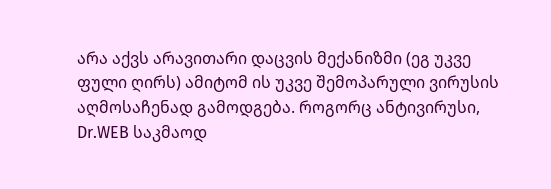არა აქვს არავითარი დაცვის მექანიზმი (ეგ უკვე ფული ღირს) ამიტომ ის უკვე შემოპარული ვირუსის აღმოსაჩენად გამოდგება. როგორც ანტივირუსი, Dr.WEB საკმაოდ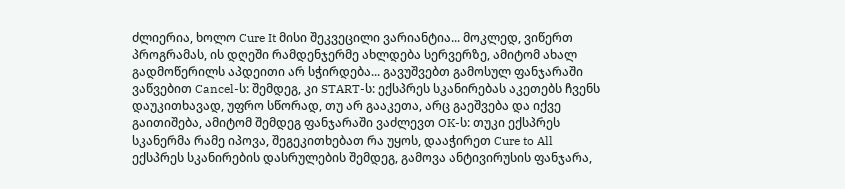ძლიერია, ხოლო Cure It მისი შეკვეცილი ვარიანტია... მოკლედ, ვიწერთ პროგრამას, ის დღეში რამდენჯერმე ახლდება სერვერზე, ამიტომ ახალ გადმოწერილს აპდეითი არ სჭირდება... გავუშვებთ გამოსულ ფანჯარაში ვაწვებით Cancel-ს: შემდეგ, კი START-ს: ექსპრეს სკანირებას აკეთებს ჩვენს დაუკითხავად, უფრო სწორად, თუ არ გააკეთა, არც გაეშვება და იქვე გაითიშება, ამიტომ შემდეგ ფანჯარაში ვაძლევთ OK-ს: თუკი ექსპრეს სკანერმა რამე იპოვა, შეგეკითხებათ რა უყოს, დააჭირეთ Cure to All ექსპრეს სკანირების დასრულების შემდეგ, გამოვა ანტივირუსის ფანჯარა,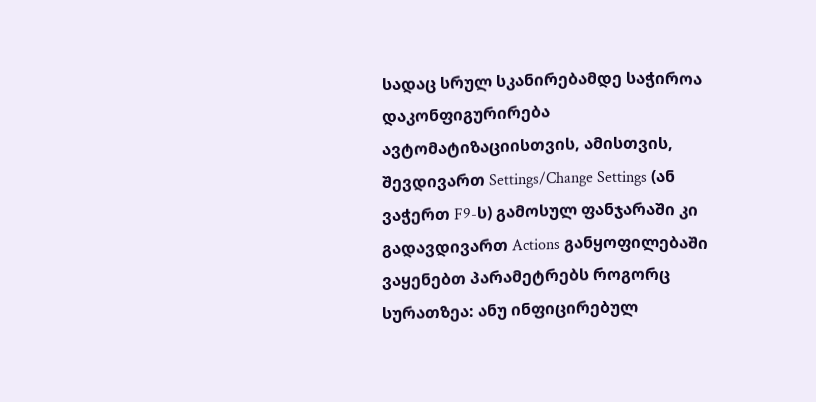სადაც სრულ სკანირებამდე საჭიროა დაკონფიგურირება ავტომატიზაციისთვის, ამისთვის, შევდივართ Settings/Change Settings (ან ვაჭერთ F9-ს) გამოსულ ფანჯარაში კი გადავდივართ Actions განყოფილებაში ვაყენებთ პარამეტრებს როგორც სურათზეა: ანუ ინფიცირებულ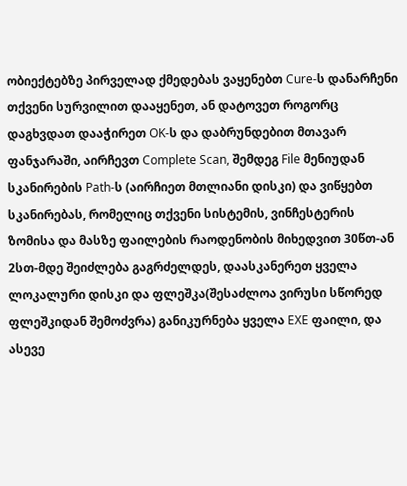ობიექტებზე პირველად ქმედებას ვაყენებთ Cure-ს დანარჩენი თქვენი სურვილით დააყენეთ, ან დატოვეთ როგორც დაგხვდათ დააჭირეთ OK-ს და დაბრუნდებით მთავარ ფანჯარაში, აირჩევთ Complete Scan, შემდეგ File მენიუდან სკანირების Path-ს (აირჩიეთ მთლიანი დისკი) და ვიწყებთ სკანირებას, რომელიც თქვენი სისტემის, ვინჩესტერის ზომისა და მასზე ფაილების რაოდენობის მიხედვით 30წთ-ან 2სთ-მდე შეიძლება გაგრძელდეს, დაასკანერეთ ყველა ლოკალური დისკი და ფლეშკა(შესაძლოა ვირუსი სწორედ ფლეშკიდან შემოძვრა) განიკურნება ყველა EXE ფაილი, და ასევე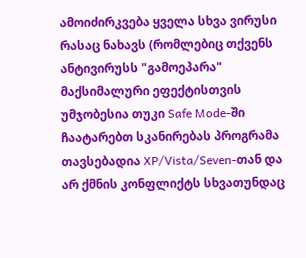ამოიძირკვება ყველა სხვა ვირუსი რასაც ნახავს (რომლებიც თქვენს ანტივირუსს "გამოეპარა" მაქსიმალური ეფექტისთვის უმჯობესია თუკი Safe Mode-ში ჩაატარებთ სკანირებას პროგრამა თავსებადია XP/Vista/Seven-თან და არ ქმნის კონფლიქტს სხვათუნდაც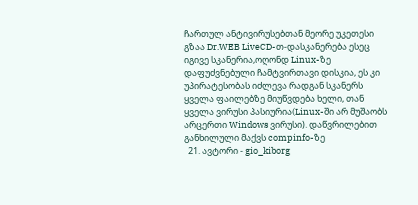ჩართულ ანტივირუსებთან მეორე უკეთესი გზაა Dr.WEB LiveCD-თ-დასკანერება ესეც იგივე სკანერია,ოღონდ Linux-ზე დაფუძვნებული ჩამტვირთავი დისკია, ეს კი უპირატესობას იძლევა რადგან სკანერს ყველა ფაილებზე მიუწვდება ხელი, თან ყველა ვირუსი პასიურია(Linux-ში არ მუშაობს არცერთი Windows ვირუსი). დაწვრილებით განხილული მაქვს compinfo-ზე
  21. ავტორი - gio_kiborg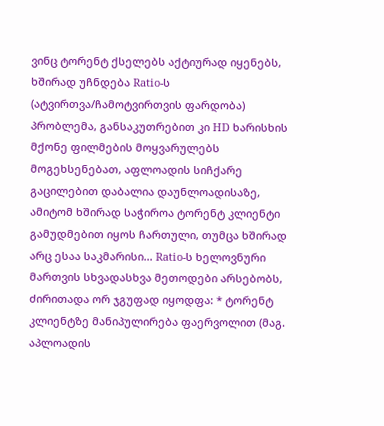ვინც ტორენტ ქსელებს აქტიურად იყენებს, ხშირად უჩნდება Ratio-ს (ატვირთვა/ჩამოტვირთვის ფარდობა) პრობლემა, განსაკუთრებით კი HD ხარისხის მქონე ფილმების მოყვარულებს მოგეხსენებათ, აფლოადის სიჩქარე გაცილებით დაბალია დაუნლოადისაზე, ამიტომ ხშირად საჭიროა ტორენტ კლიენტი გამუდმებით იყოს ჩართული, თუმცა ხშირად არც ესაა საკმარისი... Ratio-ს ხელოვნური მართვის სხვადასხვა მეთოდები არსებობს, ძირითადა ორ ჯგუფად იყოდფა: * ტორენტ კლიენტზე მანიპულირება ფაერვოლით (მაგ. აპლოადის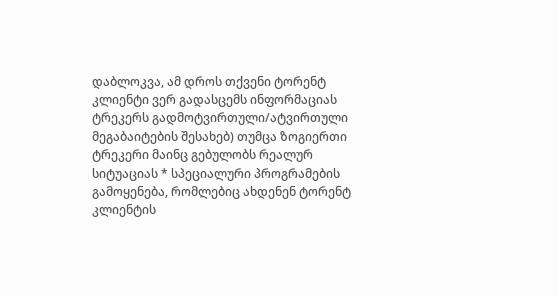დაბლოკვა, ამ დროს თქვენი ტორენტ კლიენტი ვერ გადასცემს ინფორმაციას ტრეკერს გადმოტვირთული/ატვირთული მეგაბაიტების შესახებ) თუმცა ზოგიერთი ტრეკერი მაინც გებულობს რეალურ სიტუაციას * სპეციალური პროგრამების გამოყენება, რომლებიც ახდენენ ტორენტ კლიენტის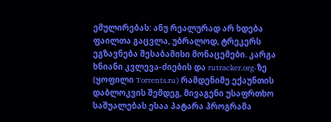ემულირებას: ანუ რეალურად არ ხდება ფაილთა გაცვლა, უბრალოდ, ტრეკერს ეგზავნება შესაბამისი მონაცემები. კარგა ხნიანი კვლევა-ძიების და rutracker.org-ზე (ყოფილი Torrents.ru) რამდენიმე ექაუნთის დაბლოკვის შემდეგ, მივაგენი უსაფრთხო საშუალებას ესაა პატარა პროგრამა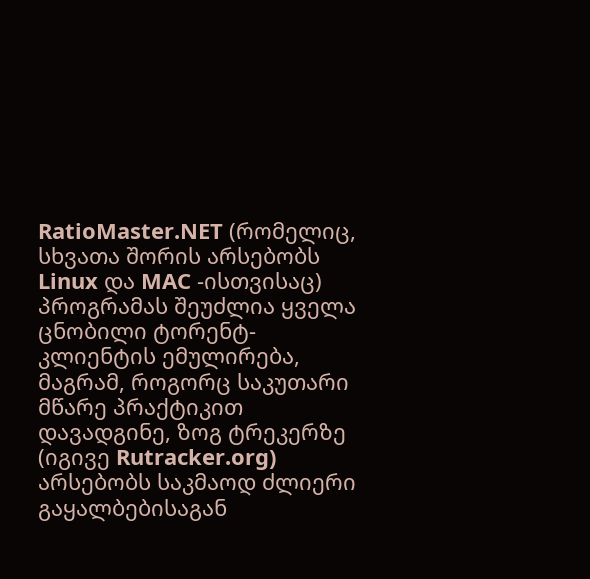RatioMaster.NET (რომელიც, სხვათა შორის არსებობს Linux და MAC -ისთვისაც) პროგრამას შეუძლია ყველა ცნობილი ტორენტ-კლიენტის ემულირება, მაგრამ, როგორც საკუთარი მწარე პრაქტიკით დავადგინე, ზოგ ტრეკერზე (იგივე Rutracker.org) არსებობს საკმაოდ ძლიერი გაყალბებისაგან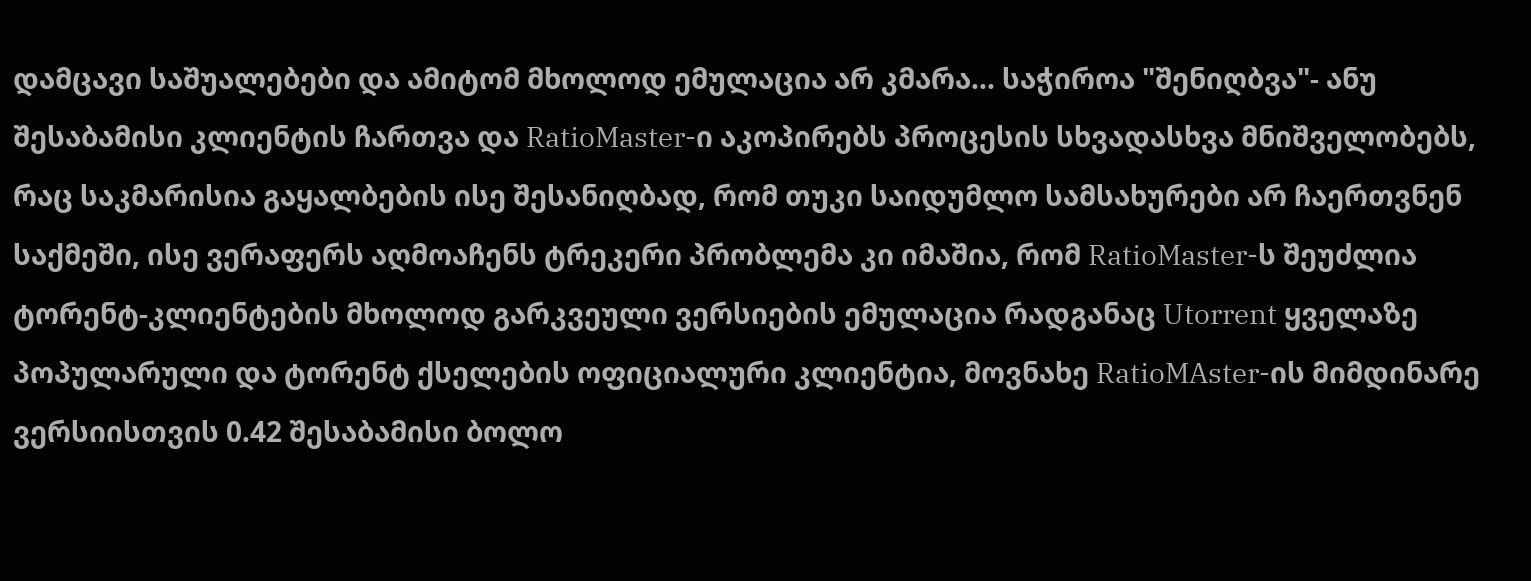დამცავი საშუალებები და ამიტომ მხოლოდ ემულაცია არ კმარა... საჭიროა "შენიღბვა"- ანუ შესაბამისი კლიენტის ჩართვა და RatioMaster-ი აკოპირებს პროცესის სხვადასხვა მნიშველობებს, რაც საკმარისია გაყალბების ისე შესანიღბად, რომ თუკი საიდუმლო სამსახურები არ ჩაერთვნენ საქმეში, ისე ვერაფერს აღმოაჩენს ტრეკერი პრობლემა კი იმაშია, რომ RatioMaster-ს შეუძლია ტორენტ-კლიენტების მხოლოდ გარკვეული ვერსიების ემულაცია რადგანაც Utorrent ყველაზე პოპულარული და ტორენტ ქსელების ოფიციალური კლიენტია, მოვნახე RatioMAster-ის მიმდინარე ვერსიისთვის 0.42 შესაბამისი ბოლო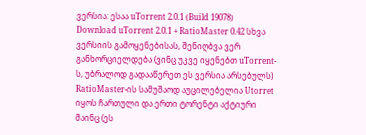ვერსია: ესაა uTorrent 2.0.1 (Build 19078) Download uTorrent 2.0.1 + RatioMaster 0.42 სხვა ვერსიის გამოყენებისას, შენიღბვა ვერ განხორციელდება (ვინც უკვე იყენებთ uTorrent-ს, უბრალოდ გადააწერეთ ეს ვერსია არსებულს) RatioMaster-ის სამუშაოდ აუცილებელია Utorret იყოს ჩართული და ერთი ტორენტი აქტიური მაინც (ეს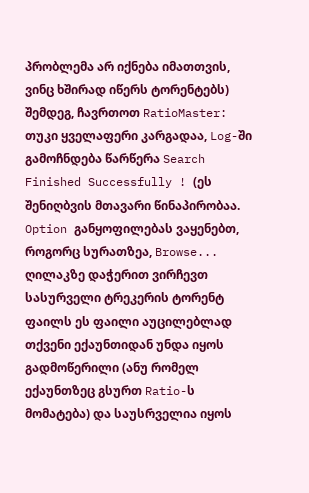პრობლემა არ იქნება იმათთვის, ვინც ხშირად იწერს ტორენტებს) შემდეგ, ჩავრთოთ RatioMaster: თუკი ყველაფერი კარგადაა, Log-ში გამოჩნდება წარწერა Search Finished Successfully ! (ეს შენიღბვის მთავარი წინაპირობაა. Option განყოფილებას ვაყენებთ, როგორც სურათზეა, Browse... ღილაკზე დაჭერით ვირჩევთ სასურველი ტრეკერის ტორენტ ფაილს ეს ფაილი აუცილებლად თქვენი ექაუნთიდან უნდა იყოს გადმოწერილი (ანუ რომელ ექაუნთზეც გსურთ Ratio-ს მომატება) და საუსრველია იყოს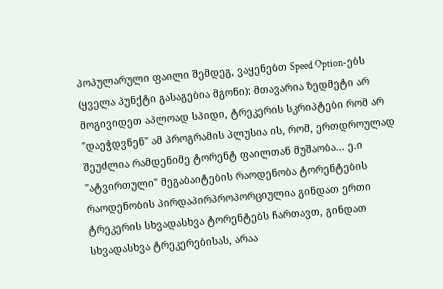პოპულარული ფაილი შემდეგ, ვაყენებთ Speed Option-ებს (ყველა პუნქტი გასაგებია მგონი): მთავარია ზედმეტი არ მოგივიდეთ აპლოად სპიდი, ტრეკერის სკრიპტები რომ არ "დაეჭდვნენ" ამ პროგრამის პლუსია ის, რომ, ერთდროულად შეუძლია რამდენიმე ტორენტ ფაილთან მუშაობა... ე.ი "ატვირთული" მეგაბაიტების რაოდენობა ტორენტების რაოდენობის პირდაპირპროპორციულია გინდათ ერთი ტრეკერის სხვადასხვა ტორენტებს ჩართავთ, გინდათ სხვადასხვა ტრეკერებისას, არაა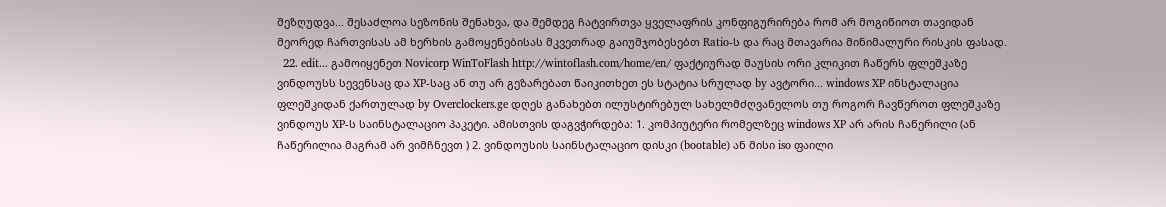შეზღუდვა... შესაძლოა სეზონის შენახვა, და შემდეგ ჩატვირთვა ყველაფრის კონფიგურირება რომ არ მოგიწიოთ თავიდან მეორედ ჩართვისას ამ ხერხის გამოყენებისას მკვეთრად გაიუმჯობესებთ Ratio-ს და რაც მთავარია მინიმალური რისკის ფასად.
  22. edit... გამოიყენეთ Novicorp WinToFlash http://wintoflash.com/home/en/ ფაქტიურად მაუსის ორი კლიკით ჩაწერს ფლეშკაზე ვინდოუსს სევენსაც და XP-საც ან თუ არ გეზარებათ წაიკითხეთ ეს სტატია სრულად by ავტორი... windows XP ინსტალაცია ფლეშკიდან ქართულად by Overclockers.ge დღეს განახებთ ილუსტირებულ სახელმძღვანელოს თუ როგორ ჩავწეროთ ფლეშკაზე ვინდოუს XP-ს საინსტალაციო პაკეტი. ამისთვის დაგვჭირდება: 1. კომპიუტერი რომელზეც windows XP არ არის ჩაწერილი (ან ჩაწერილია მაგრამ არ ვიმჩნევთ ) 2. ვინდოუსის საინსტალაციო დისკი (bootable) ან მისი iso ფაილი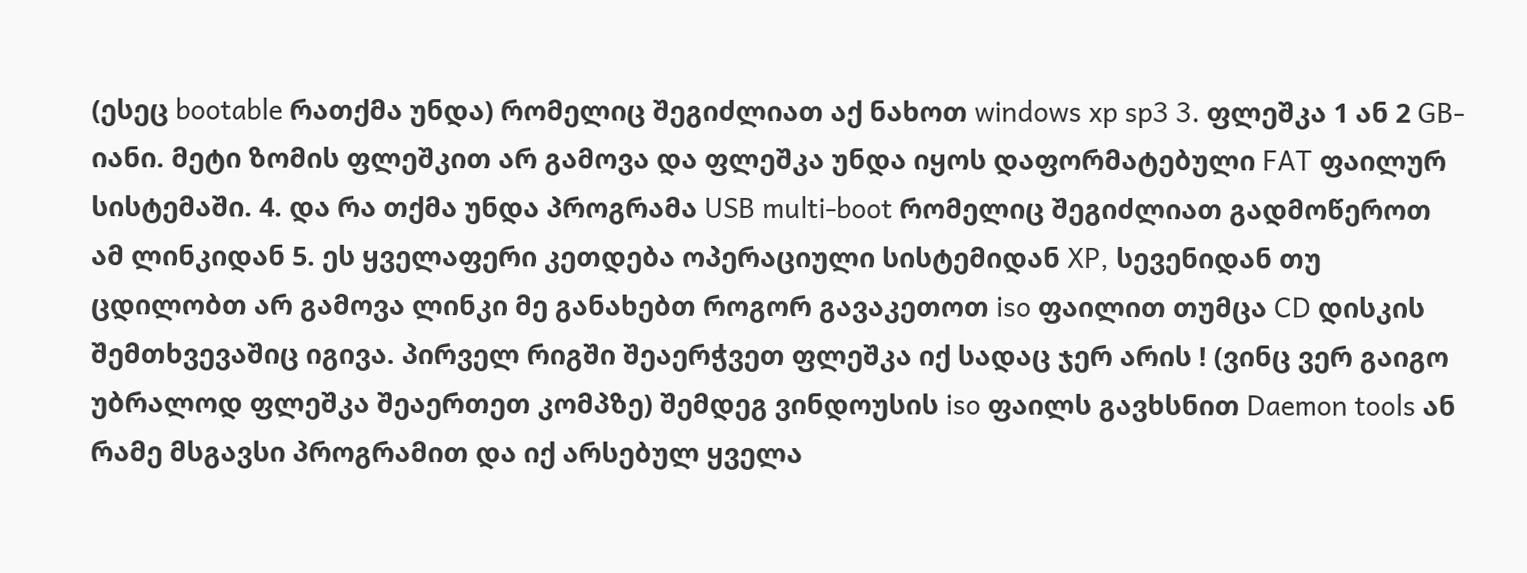(ესეც bootable რათქმა უნდა) რომელიც შეგიძლიათ აქ ნახოთ windows xp sp3 3. ფლეშკა 1 ან 2 GB-იანი. მეტი ზომის ფლეშკით არ გამოვა და ფლეშკა უნდა იყოს დაფორმატებული FAT ფაილურ სისტემაში. 4. და რა თქმა უნდა პროგრამა USB multi-boot რომელიც შეგიძლიათ გადმოწეროთ ამ ლინკიდან 5. ეს ყველაფერი კეთდება ოპერაციული სისტემიდან XP, სევენიდან თუ ცდილობთ არ გამოვა ლინკი მე განახებთ როგორ გავაკეთოთ iso ფაილით თუმცა CD დისკის შემთხვევაშიც იგივა. პირველ რიგში შეაერჭვეთ ფლეშკა იქ სადაც ჯერ არის ! (ვინც ვერ გაიგო უბრალოდ ფლეშკა შეაერთეთ კომპზე) შემდეგ ვინდოუსის iso ფაილს გავხსნით Daemon tools ან რამე მსგავსი პროგრამით და იქ არსებულ ყველა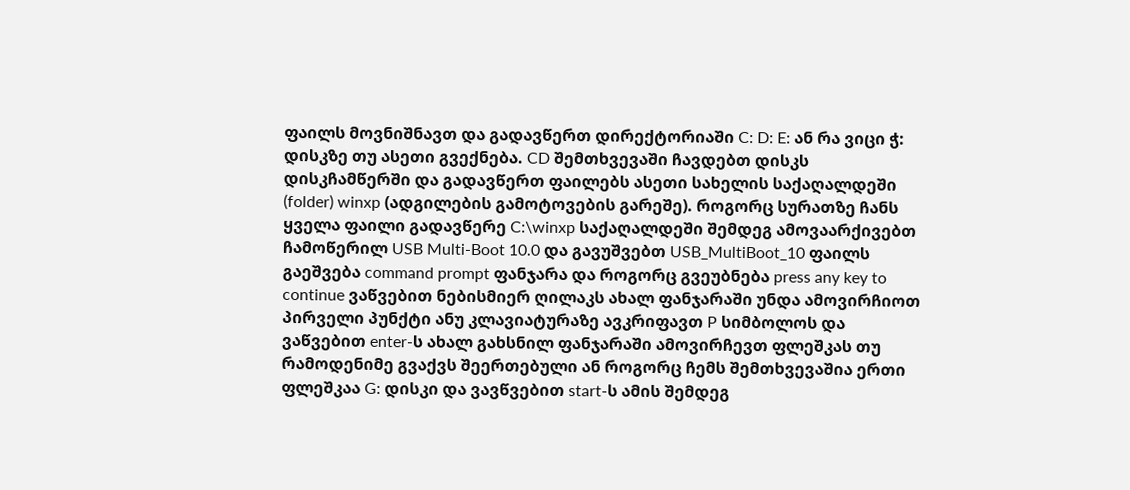ფაილს მოვნიშნავთ და გადავწერთ დირექტორიაში C: D: E: ან რა ვიცი ჭ: დისკზე თუ ასეთი გვექნება. CD შემთხვევაში ჩავდებთ დისკს დისკჩამწერში და გადავწერთ ფაილებს ასეთი სახელის საქაღალდეში (folder) winxp (ადგილების გამოტოვების გარეშე). როგორც სურათზე ჩანს ყველა ფაილი გადავწერე C:\winxp საქაღალდეში შემდეგ ამოვაარქივებთ ჩამოწერილ USB Multi-Boot 10.0 და გავუშვებთ USB_MultiBoot_10 ფაილს გაეშვება command prompt ფანჯარა და როგორც გვეუბნება press any key to continue ვაწვებით ნებისმიერ ღილაკს ახალ ფანჯარაში უნდა ამოვირჩიოთ პირველი პუნქტი ანუ კლავიატურაზე ავკრიფავთ P სიმბოლოს და ვაწვებით enter-ს ახალ გახსნილ ფანჯარაში ამოვირჩევთ ფლეშკას თუ რამოდენიმე გვაქვს შეერთებული ან როგორც ჩემს შემთხვევაშია ერთი ფლეშკაა G: დისკი და ვავწვებით start-ს ამის შემდეგ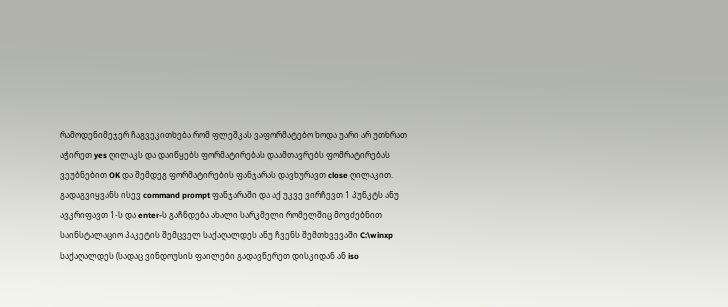რამოდენიმეჯერ ჩაგვეკითხება რომ ფლეშკას ვაფორმატებო ხოდა უარი არ უთხრათ აჭირეთ yes ღილაკს და დაიწყებს ფორმატირებას დაამთავრებს ფომრატირებას ვეუბნებით OK და შემდეგ ფორმატირების ფანჯარას დავხურავთ close ღილაკით. გადაგვიყვანს ისევ command prompt ფანჯარაში და აქ უკვე ვირჩევთ 1 პუნკტს ანუ ავკრიფავთ 1-ს და enter-ს გაჩნდება ახალი სარკმელი რომელშიც მოვძებნით საინსტალაციო პაკეტის შემცველ საქაღალდეს ანუ ჩვენს შემთხვევაში C:\winxp საქაღალდეს (სადაც ვინდოუსის ფაილები გადავწერეთ დისკიდან ან iso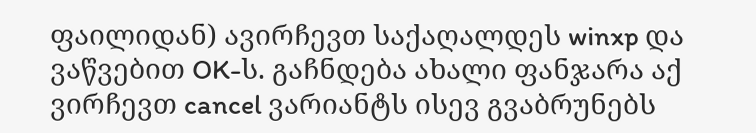ფაილიდან) ავირჩევთ საქაღალდეს winxp და ვაწვებით OK-ს. გაჩნდება ახალი ფანჯარა აქ ვირჩევთ cancel ვარიანტს ისევ გვაბრუნებს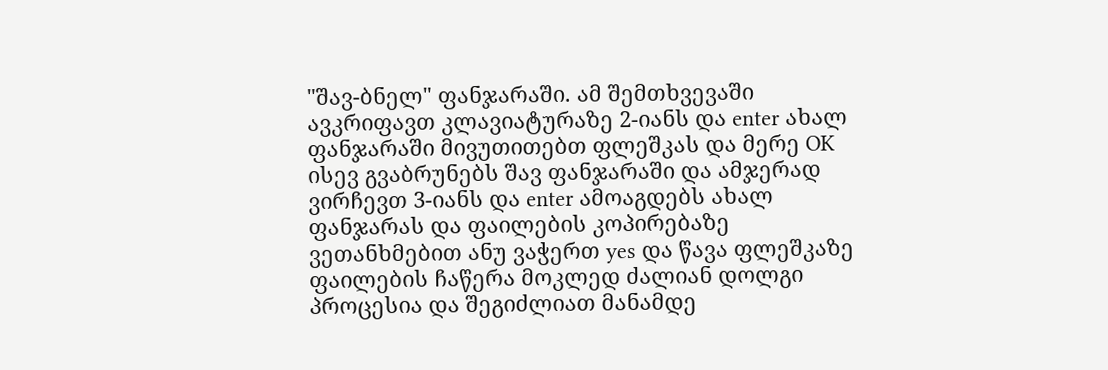"შავ-ბნელ" ფანჯარაში. ამ შემთხვევაში ავკრიფავთ კლავიატურაზე 2-იანს და enter ახალ ფანჯარაში მივუთითებთ ფლეშკას და მერე OK ისევ გვაბრუნებს შავ ფანჯარაში და ამჯერად ვირჩევთ 3-იანს და enter ამოაგდებს ახალ ფანჯარას და ფაილების კოპირებაზე ვეთანხმებით ანუ ვაჭერთ yes და წავა ფლეშკაზე ფაილების ჩაწერა მოკლედ ძალიან დოლგი პროცესია და შეგიძლიათ მანამდე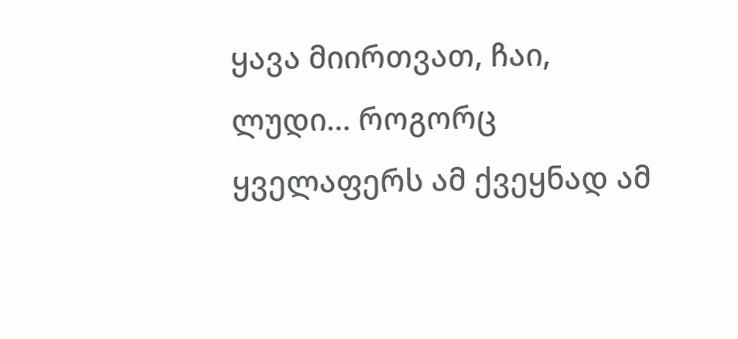ყავა მიირთვათ, ჩაი, ლუდი... როგორც ყველაფერს ამ ქვეყნად ამ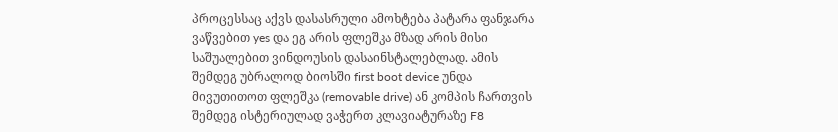პროცესსაც აქვს დასასრული ამოხტება პატარა ფანჯარა ვაწვებით yes და ეგ არის ფლეშკა მზად არის მისი საშუალებით ვინდოუსის დასაინსტალებლად. ამის შემდეგ უბრალოდ ბიოსში first boot device უნდა მივუთითოთ ფლეშკა (removable drive) ან კომპის ჩართვის შემდეგ ისტერიულად ვაჭერთ კლავიატურაზე F8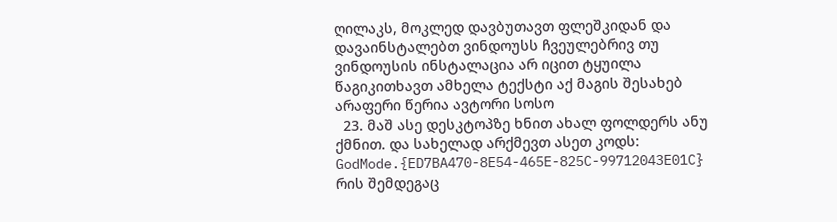ღილაკს, მოკლედ დავბუთავთ ფლეშკიდან და დავაინსტალებთ ვინდოუსს ჩვეულებრივ თუ ვინდოუსის ინსტალაცია არ იცით ტყუილა წაგიკითხავთ ამხელა ტექსტი აქ მაგის შესახებ არაფერი წერია ავტორი სოსო
  23. მაშ ასე დესკტოპზე ხნით ახალ ფოლდერს ანუ ქმნით. და სახელად არქმევთ ასეთ კოდს: GodMode.{ED7BA470-8E54-465E-825C-99712043E01C} რის შემდეგაც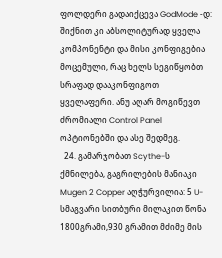ფოლდერი გადაიქცევა GodMode -დ: შიქნით კი აბსოლიტურად ყველა კომპონენტი და მისი კონფიგებია მოცემული, რაც ხელს სეგიწყობთ სრაფად დააკონფიგოთ ყველაფერი. ანუ აღარ მოგიწევთ ძრომიალი Control Panel ოპტიონებში და ასე შედმეგ.
  24. გამარჯობათ Scythe-ს ქმნილება, გაგრილების მანიაკი Mugen 2 Copper აღჭურვილია: 5 U-სმაგვარი სითბური მილაკით წონა 1800გრამი,930 გრამით მძიმე მის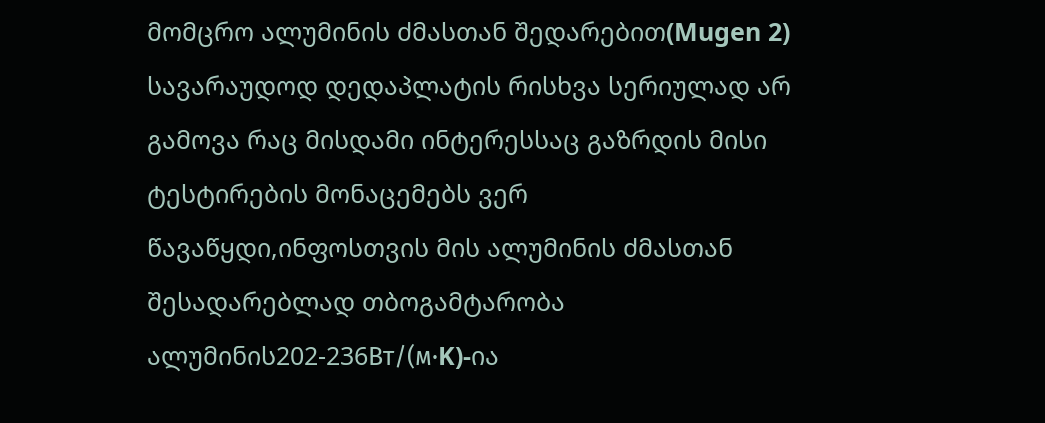მომცრო ალუმინის ძმასთან შედარებით(Mugen 2) სავარაუდოდ დედაპლატის რისხვა სერიულად არ გამოვა რაც მისდამი ინტერესსაც გაზრდის მისი ტესტირების მონაცემებს ვერ წავაწყდი,ინფოსთვის მის ალუმინის ძმასთან შესადარებლად თბოგამტარობა ალუმინის202-236Вт/(м·K)-ია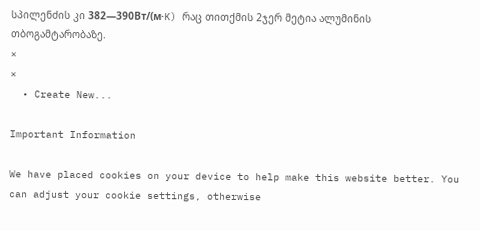სპილენძის კი 382—390Вт/(м·K) რაც თითქმის 2ჯერ მეტია ალუმინის თბოგამტარობაზე.
×
×
  • Create New...

Important Information

We have placed cookies on your device to help make this website better. You can adjust your cookie settings, otherwise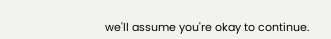we'll assume you're okay to continue.